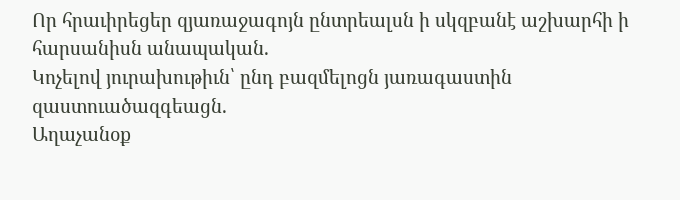Որ հրաւիրեցեր զյառաջագոյն ընտրեալսն ի սկզբանէ աշխարհի ի հարսանիսն անապական.
Կոչելով յուրախութիւն՝ ընդ բազմելոցն յառագաստին զաստուածազգեացն.
Աղաչանօք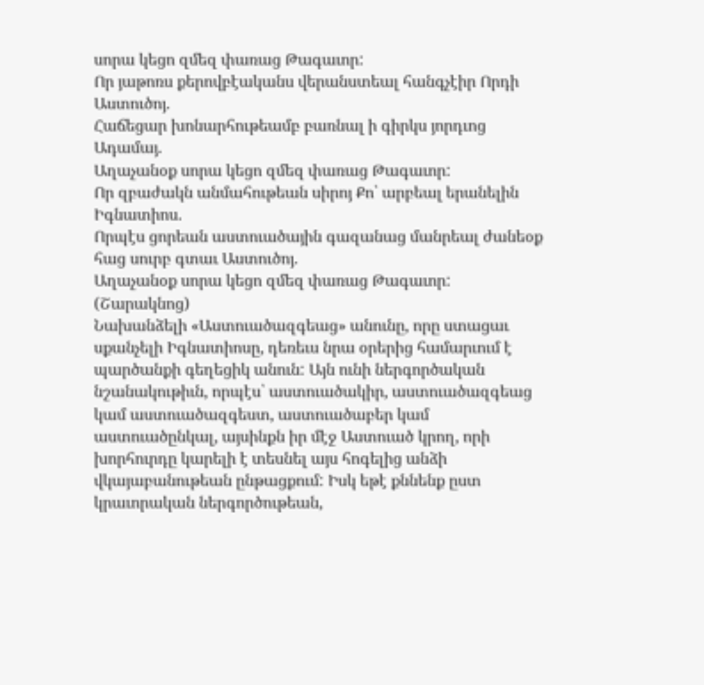սորա կեցո զմեզ փառաց Թագաւոր:
Որ յաթոռս քերովբէականս վերանստեալ հանգչէիր Որդի Աստուծոյ.
Հաճեցար խոնարհութեամբ բառնալ ի գիրկս յորդւոց Ադամայ.
Աղաչանօք սորա կեցո զմեզ փառաց Թագաւոր:
Որ զբաժակն անմահութեան սիրոյ Քո՝ արբեալ երանելին Իգնատիոս.
Որպէս ցորեան աստուածային գազանաց մանրեալ ժանեօք հաց սուրբ գտաւ Աստուծոյ.
Աղաչանօք սորա կեցո զմեզ փառաց Թագաւոր:
(Շարակնոց)
Նախանձելի «Աստուածազգեաց» անունը, որը ստացաւ սքանչելի Իգնատիոսը, դեռեւս նրա օրերից համարւում է պարծանքի գեղեցիկ անուն: Այն ունի ներգործական նշանակութիւն, որպէս՝ աստուածակիր, աստուածազգեաց կամ աստուածազգեստ, աստուածաբեր կամ աստուածընկալ, այսինքն իր մէջ Աստուած կրող, որի խորհուրդը կարելի է տեսնել այս հոգելից անձի վկայաբանութեան ընթացքում: Իսկ եթէ քննենք ըստ կրաւորական ներգործութեան,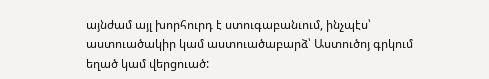այնժամ այլ խորհուրդ է ստուգաբանւում, ինչպէս՝ աստուածակիր կամ աստուածաբարձ՝ Աստուծոյ գրկում եղած կամ վերցուած: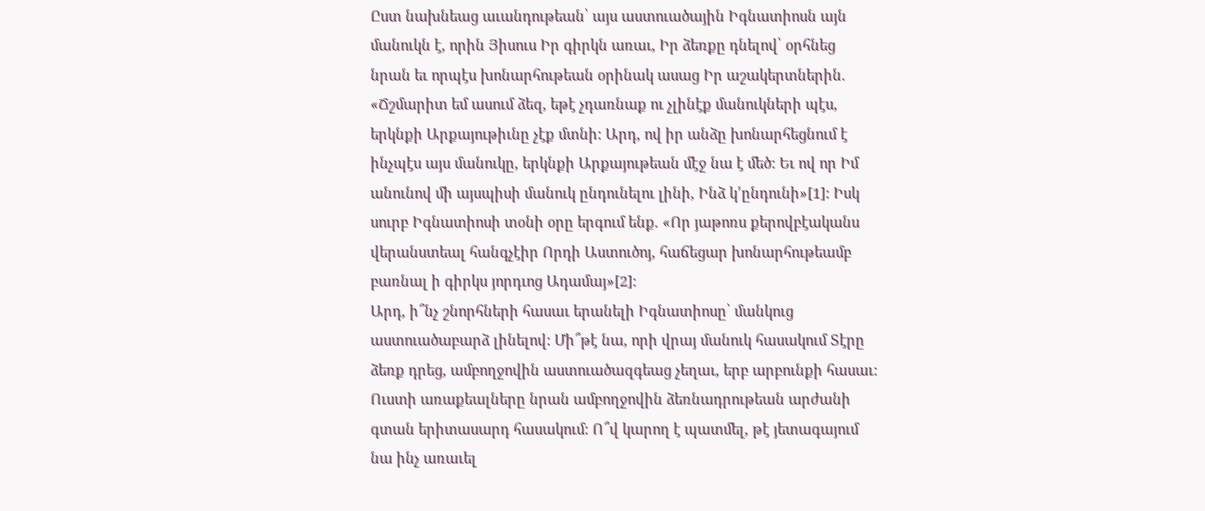Ըստ նախնեաց աւանդութեան՝ այս աստուածային Իգնատիոսն այն մանուկն է, որին Յիսուս Իր գիրկն առաւ, Իր ձեռքը դնելով՝ օրհնեց նրան եւ որպէս խոնարհութեան օրինակ ասաց Իր աշակերտներին. «Ճշմարիտ եմ ասում ձեզ, եթէ չդառնաք ու չլինէք մանուկների պէս, երկնքի Արքայութիւնը չէք մտնի: Արդ, ով իր անձը խոնարհեցնում է ինչպէս այս մանուկը, երկնքի Արքայութեան մէջ նա է մեծ: Եւ ով որ Իմ անունով մի այսպիսի մանուկ ընդունելու լինի, Ինձ կ՚ընդունի»[1]: Իսկ սուրբ Իգնատիոսի տօնի օրը երգում ենք. «Որ յաթոռս քերովբէականս վերանստեալ հանգչէիր Որդի Աստուծոյ, հաճեցար խոնարհութեամբ բառնալ ի գիրկս յորդւոց Ադամայ»[2]:
Արդ, ի՞նչ շնորհների հասաւ երանելի Իգնատիոսը՝ մանկուց աստուածաբարձ լինելով: Մի՞թէ նա, որի վրայ մանուկ հասակում Տէրը ձեռք դրեց, ամբողջովին աստուածազգեաց չեղաւ, երբ արբունքի հասաւ: Ուստի առաքեալները նրան ամբողջովին ձեռնադրութեան արժանի գտան երիտասարդ հասակում: Ո՞վ կարող է պատմել, թէ յետագայում նա ինչ առաւել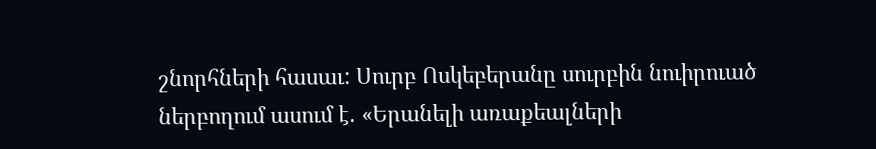շնորհների հասաւ: Սուրբ Ոսկեբերանը սուրբին նուիրուած ներբողում ասում է. «Երանելի առաքեալների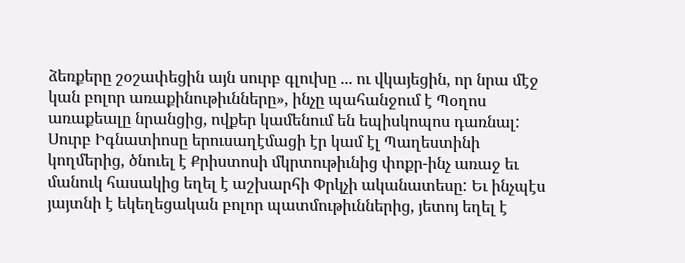ձեռքերը շօշափեցին այն սուրբ գլուխը ... ու վկայեցին, որ նրա մէջ կան բոլոր առաքինութիւնները», ինչը պահանջում է Պօղոս առաքեալը նրանցից, ովքեր կամենում են եպիսկոպոս դառնալ:
Սուրբ Իգնատիոսը երուսաղէմացի էր կամ էլ Պաղեստինի կողմերից, ծնուել է Քրիստոսի մկրտութիւնից փոքր-ինչ առաջ եւ մանուկ հասակից եղել է աշխարհի Փրկչի ականատեսը: Եւ ինչպէս յայտնի է եկեղեցական բոլոր պատմութիւններից, յետոյ եղել է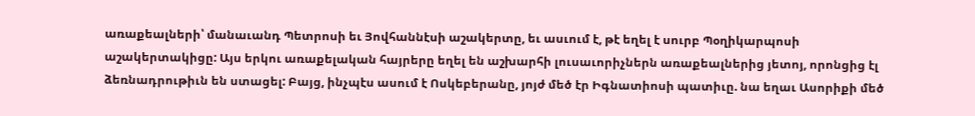առաքեալների՝ մանաւանդ Պետրոսի եւ Յովհաննէսի աշակերտը, եւ ասւում է, թէ եղել է սուրբ Պօղիկարպոսի աշակերտակիցը: Այս երկու առաքելական հայրերը եղել են աշխարհի լուսաւորիչներն առաքեալներից յետոյ, որոնցից էլ ձեռնադրութիւն են ստացել: Բայց, ինչպէս ասում է Ոսկեբերանը, յոյժ մեծ էր Իգնատիոսի պատիւը. նա եղաւ Ասորիքի մեծ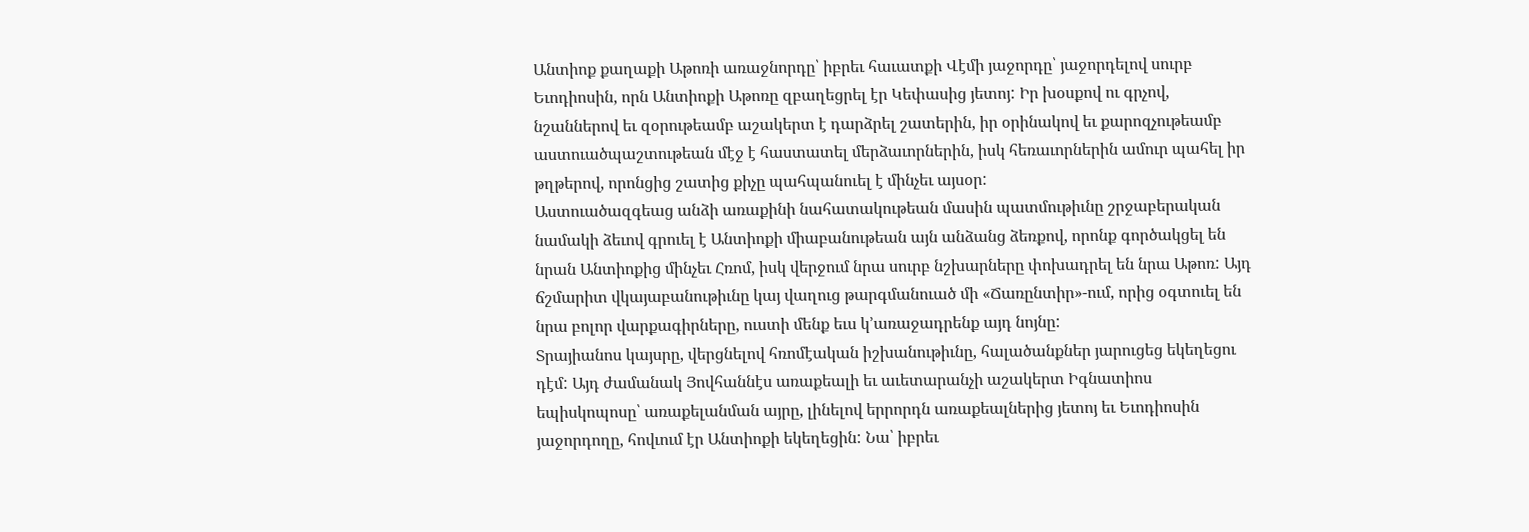Անտիոք քաղաքի Աթոռի առաջնորդը՝ իբրեւ հաւատքի Վէմի յաջորդը՝ յաջորդելով սուրբ Եւոդիոսին, որն Անտիոքի Աթոռը զբաղեցրել էր Կեփասից յետոյ: Իր խօսքով ու գրչով, նշաններով եւ զօրութեամբ աշակերտ է դարձրել շատերին, իր օրինակով եւ քարոզչութեամբ աստուածպաշտութեան մէջ է հաստատել մերձաւորներին, իսկ հեռաւորներին ամուր պահել իր թղթերով, որոնցից շատից քիչը պահպանուել է մինչեւ այսօր:
Աստուածազգեաց անձի առաքինի նահատակութեան մասին պատմութիւնը շրջաբերական նամակի ձեւով գրուել է Անտիոքի միաբանութեան այն անձանց ձեռքով, որոնք գործակցել են նրան Անտիոքից մինչեւ Հռոմ, իսկ վերջում նրա սուրբ նշխարները փոխադրել են նրա Աթոռ: Այդ ճշմարիտ վկայաբանութիւնը կայ վաղուց թարգմանուած մի «Ճառընտիր»-ում, որից օգտուել են նրա բոլոր վարքագիրները, ուստի մենք եւս կ՚առաջադրենք այդ նոյնը:
Տրայիանոս կայսրը, վերցնելով հռոմէական իշխանութիւնը, հալածանքներ յարուցեց եկեղեցու դէմ: Այդ ժամանակ Յովհաննէս առաքեալի եւ աւետարանչի աշակերտ Իգնատիոս եպիսկոպոսը՝ առաքելանման այրը, լինելով երրորդն առաքեալներից յետոյ եւ Եւոդիոսին յաջորդողը, հովւում էր Անտիոքի եկեղեցին: Նա՝ իբրեւ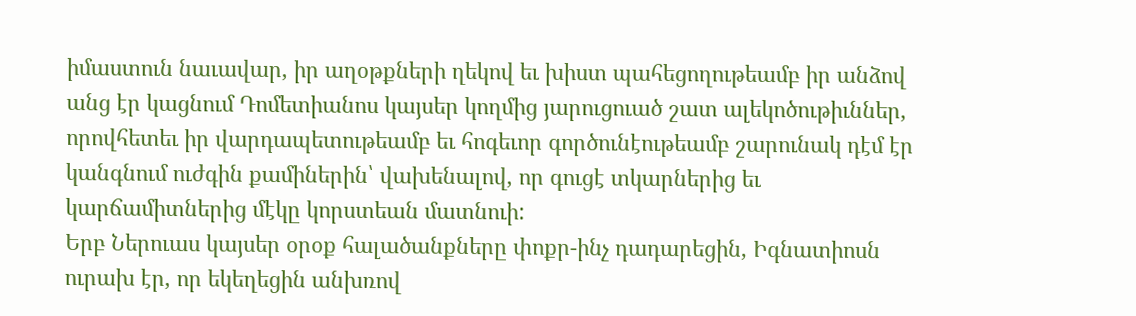իմաստուն նաւավար, իր աղօթքների ղեկով եւ խիստ պահեցողութեամբ իր անձով անց էր կացնում Դոմետիանոս կայսեր կողմից յարուցուած շատ ալեկոծութիւններ, որովհետեւ իր վարդապետութեամբ եւ հոգեւոր գործունէութեամբ շարունակ դէմ էր կանգնում ուժգին քամիներին՝ վախենալով, որ գուցէ տկարներից եւ կարճամիտներից մէկը կորստեան մատնուի:
Երբ Ներուաս կայսեր օրօք հալածանքները փոքր-ինչ դադարեցին, Իգնատիոսն ուրախ էր, որ եկեղեցին անխռով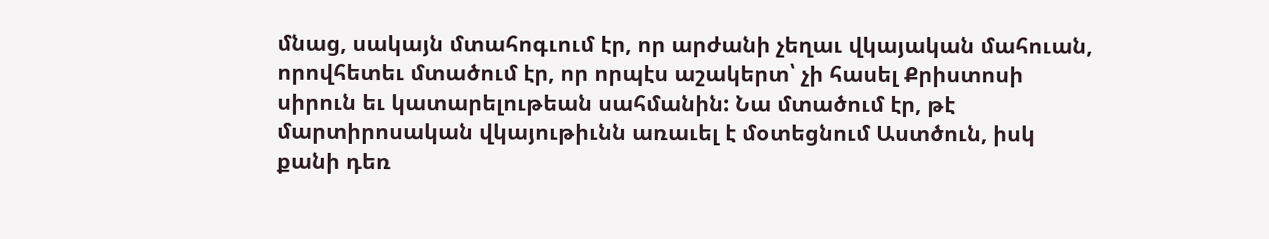մնաց, սակայն մտահոգւում էր, որ արժանի չեղաւ վկայական մահուան, որովհետեւ մտածում էր, որ որպէս աշակերտ՝ չի հասել Քրիստոսի սիրուն եւ կատարելութեան սահմանին: Նա մտածում էր, թէ մարտիրոսական վկայութիւնն առաւել է մօտեցնում Աստծուն, իսկ քանի դեռ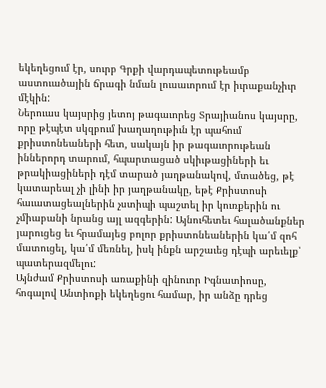եկեղեցում էր, սուրբ Գրքի վարդապետութեամբ աստուածային ճրագի նման լուսաւորում էր իւրաքանչիւր մէկին:
Ներուաս կայսրից յետոյ թագաւորեց Տրայիանոս կայսրը, որը թէպէտ սկզբում խաղաղութիւն էր պահում քրիստոնեաների հետ, սակայն իր թագաւորութեան իններորդ տարում, հպարտացած սկիւթացիների եւ թրակիացիների դէմ տարած յաղթանակով, մտածեց, թէ կատարեալ չի լինի իր յաղթանակը, եթէ Քրիստոսի հաւատացեալներին չստիպի պաշտել իր կուռքերին ու չմիաբանի նրանց այլ ազգերին: Այնուհետեւ հալածանքներ յարուցեց եւ հրամայեց բոլոր քրիստոնեաներին կա՛մ զոհ մատուցել, կա՛մ մեռնել, իսկ ինքն արշաւեց դէպի արեւելք՝ պատերազմելու:
Այնժամ Քրիստոսի առաքինի զինուոր Իգնատիոսը, հոգալով Անտիոքի եկեղեցու համար, իր անձը դրեց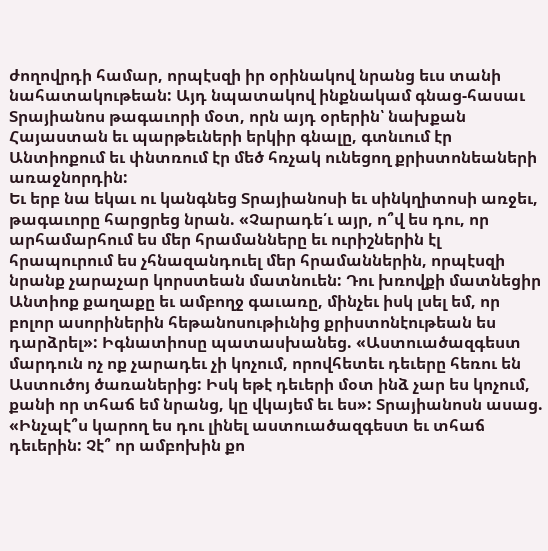ժողովրդի համար, որպէսզի իր օրինակով նրանց եւս տանի նահատակութեան: Այդ նպատակով ինքնակամ գնաց-հասաւ Տրայիանոս թագաւորի մօտ, որն այդ օրերին՝ նախքան Հայաստան եւ պարթեւների երկիր գնալը, գտնւում էր Անտիոքում եւ փնտռում էր մեծ հռչակ ունեցող քրիստոնեաների առաջնորդին:
Եւ երբ նա եկաւ ու կանգնեց Տրայիանոսի եւ սինկղիտոսի առջեւ, թագաւորը հարցրեց նրան. «Չարադե՛ւ այր, ո՞վ ես դու, որ արհամարհում ես մեր հրամանները եւ ուրիշներին էլ հրապուրում ես չհնազանդուել մեր հրամաններին, որպէսզի նրանք չարաչար կորստեան մատնուեն: Դու խռովքի մատնեցիր Անտիոք քաղաքը եւ ամբողջ գաւառը, մինչեւ իսկ լսել եմ, որ բոլոր ասորիներին հեթանոսութիւնից քրիստոնէութեան ես դարձրել»: Իգնատիոսը պատասխանեց. «Աստուածազգեստ մարդուն ոչ ոք չարադեւ չի կոչում, որովհետեւ դեւերը հեռու են Աստուծոյ ծառաներից: Իսկ եթէ դեւերի մօտ ինձ չար ես կոչում, քանի որ տհաճ եմ նրանց, կը վկայեմ եւ ես»: Տրայիանոսն ասաց. «Ինչպէ՞ս կարող ես դու լինել աստուածազգեստ եւ տհաճ դեւերին: Չէ՞ որ ամբոխին քո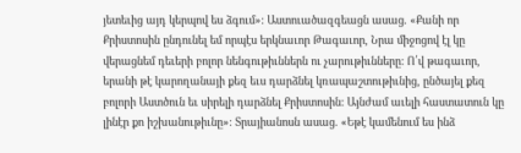յետեւից այդ կերպով ես ձգում»: Աստուածազգեացն ասաց. «Քանի որ Քրիստոսին ընդունել եմ որպէս երկնաւոր Թագաւոր, Նրա միջոցով էլ կը վերացնեմ դեւերի բոլոր նենգութիւններն ու չարութիւնները: Ո՛վ թագաւոր, երանի թէ կարողանայի քեզ եւս դարձնել կռապաշտութիւնից, ընծայել քեզ բոլորի Աստծուն եւ սիրելի դարձնել Քրիստոսին: Այնժամ աւելի հաստատուն կը լինէր քո իշխանութիւնը»: Տրայիանոսն ասաց. «Եթէ կամենում ես ինձ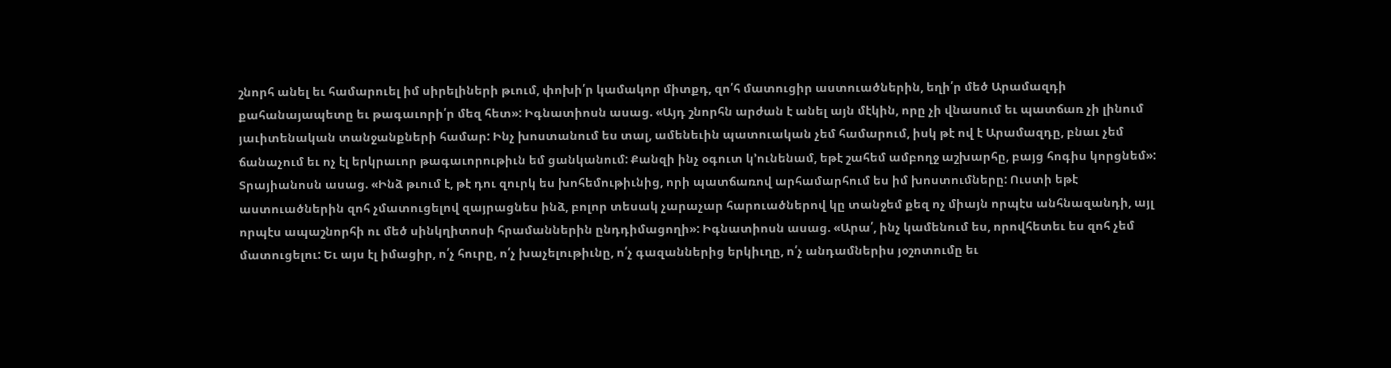շնորհ անել եւ համարուել իմ սիրելիների թւում, փոխի՛ր կամակոր միտքդ, զո՛հ մատուցիր աստուածներին, եղի՛ր մեծ Արամազդի քահանայապետը եւ թագաւորի՛ր մեզ հետ»: Իգնատիոսն ասաց. «Այդ շնորհն արժան է անել այն մէկին, որը չի վնասում եւ պատճառ չի լինում յաւիտենական տանջանքների համար: Ինչ խոստանում ես տալ, ամենեւին պատուական չեմ համարում, իսկ թէ ով է Արամազդը, բնաւ չեմ ճանաչում եւ ոչ էլ երկրաւոր թագաւորութիւն եմ ցանկանում: Քանզի ինչ օգուտ կ՚ունենամ, եթէ շահեմ ամբողջ աշխարհը, բայց հոգիս կորցնեմ»: Տրայիանոսն ասաց. «Ինձ թւում է, թէ դու զուրկ ես խոհեմութիւնից, որի պատճառով արհամարհում ես իմ խոստումները: Ուստի եթէ աստուածներին զոհ չմատուցելով զայրացնես ինձ, բոլոր տեսակ չարաչար հարուածներով կը տանջեմ քեզ ոչ միայն որպէս անհնազանդի, այլ որպէս ապաշնորհի ու մեծ սինկղիտոսի հրամաններին ընդդիմացողի»: Իգնատիոսն ասաց. «Արա՛, ինչ կամենում ես, որովհետեւ ես զոհ չեմ մատուցելու: Եւ այս էլ իմացիր, ո՛չ հուրը, ո՛չ խաչելութիւնը, ո՛չ գազաններից երկիւղը, ո՛չ անդամներիս յօշոտումը եւ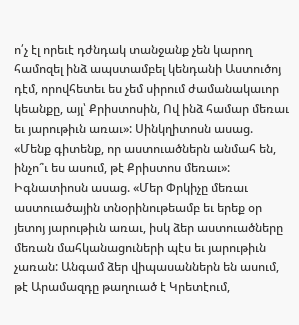ո՛չ էլ որեւէ դժնդակ տանջանք չեն կարող համոզել ինձ ապստամբել կենդանի Աստուծոյ դէմ, որովհետեւ ես չեմ սիրում ժամանակաւոր կեանքը, այլ՝ Քրիստոսին, Ով ինձ համար մեռաւ եւ յարութիւն առաւ»: Սինկղիտոսն ասաց. «Մենք գիտենք, որ աստուածներն անմահ են, ինչո՞ւ ես ասում, թէ Քրիստոս մեռաւ»: Իգնատիոսն ասաց. «Մեր Փրկիչը մեռաւ աստուածային տնօրինութեամբ եւ երեք օր յետոյ յարութիւն առաւ, իսկ ձեր աստուածները մեռան մահկանացուների պէս եւ յարութիւն չառան: Անգամ ձեր վիպասաններն են ասում, թէ Արամազդը թաղուած է Կրետէում,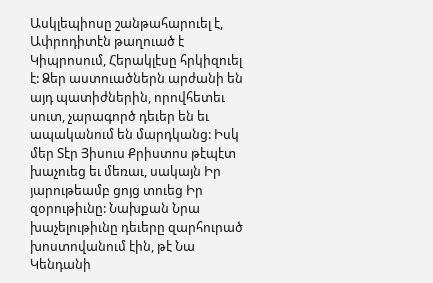Ասկլեպիոսը շանթահարուել է, Ափրոդիտէն թաղուած է Կիպրոսում, Հերակլէսը հրկիզուել է: Ձեր աստուածներն արժանի են այդ պատիժներին, որովհետեւ սուտ, չարագործ դեւեր են եւ ապականում են մարդկանց: Իսկ մեր Տէր Յիսուս Քրիստոս թէպէտ խաչուեց եւ մեռաւ, սակայն Իր յարութեամբ ցոյց տուեց Իր զօրութիւնը: Նախքան Նրա խաչելութիւնը դեւերը զարհուրած խոստովանում էին, թէ Նա Կենդանի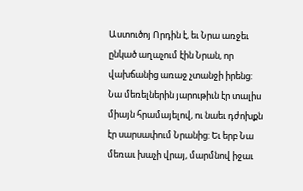Աստուծոյ Որդին է, եւ Նրա առջեւ ընկած աղաչում էին Նրան, որ վախճանից առաջ չտանջի իրենց: Նա մեռելներին յարութիւն էր տալիս միայն հրամայելով, ու նաեւ դժոխքն էր սարսափում Նրանից: Եւ երբ Նա մեռաւ խաչի վրայ, մարմնով իջաւ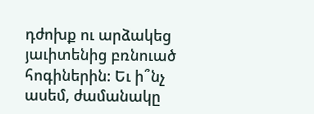դժոխք ու արձակեց յաւիտենից բռնուած հոգիներին: Եւ ի՞նչ ասեմ, ժամանակը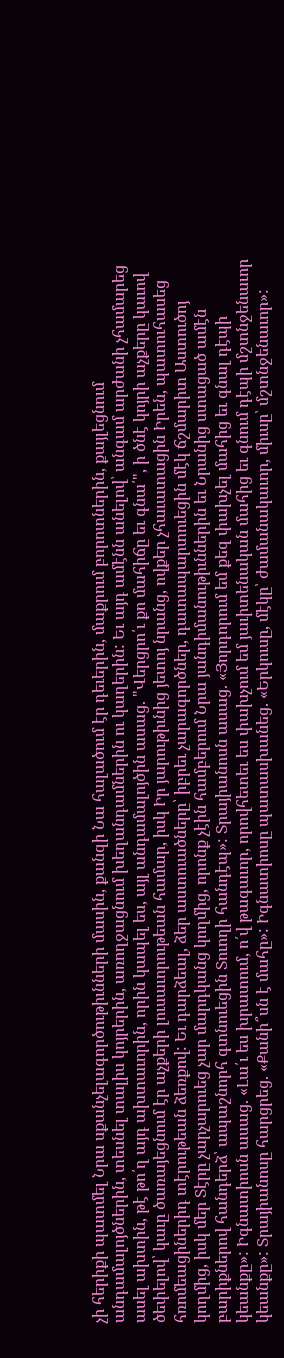չի հերիքի պատմել Նրա սքանչելագործութիւնների մասին, քանզի Նա հալածում էր դեւերին, մաքրում բորոտներին, քայլեցնում անդամալոյծներին, տեսնել տալիս կոյրերին, առողջացնում խեղանդամներին ու կաղերին: Եւ այդ ամէնն անելով՝ անգամ արժանի չհամարեց ասել ախտին, թէ թո՛ղ այդ ախտաւորին, որին կապել ես, այլ անդամալոյծին ասաց. "Վերցրո՛ւ քո մահիճը եւ գնա՛", ի ծնէ կոյրի աչքերը կաւով ծեփելով՝ կաւը ծառայեցնում էր աչքերի լուսաւորութեան համար, իսկ Իր յարութիւնից յետոյ նրանց, ովքեր չհաւատացին Իրեն, պատուհասեց հռոմեացիներիդ տէրութեան ձեռքով: Եւ դարձեալ, ձեր աստուածները՝ իբրեւ չարագործներ, դատապարտուեցին մէկ ճշմարիտ Աստուծոյ կողմից, իսկ մեր Տէրը չարչարուեց չար մարդկանց կողմից, որոնք չէին համբերում Նրա յանդիմանութիւններին եւ Նրանից ստացած ամէն բարիքներով հանդերձ՝ ապաշնորհ գտնուեցին Տուողի հանդէպ»: Տրայիանոսն ասաց. «Յորդորում եմ քեզ փախչել մահից եւ գնալ դէպի կեանքը»: Իգնատիոսն ասաց. «Լա՛ւ ես խրատում, ո՛վ թագաւոր, որովհետեւ ես փախչում եմ յաւիտենական մահից եւ գնում դէպի մշտնջենաւոր կեանքը»: Տրայիանոսը հարցրեց. «Քանի՞սն է մահը»: Իգնատիոսը պատասխանեց. «Երկուսը, մէկը՝ ժամանակաւոր, միւսը՝ մշտնջենաւոր»: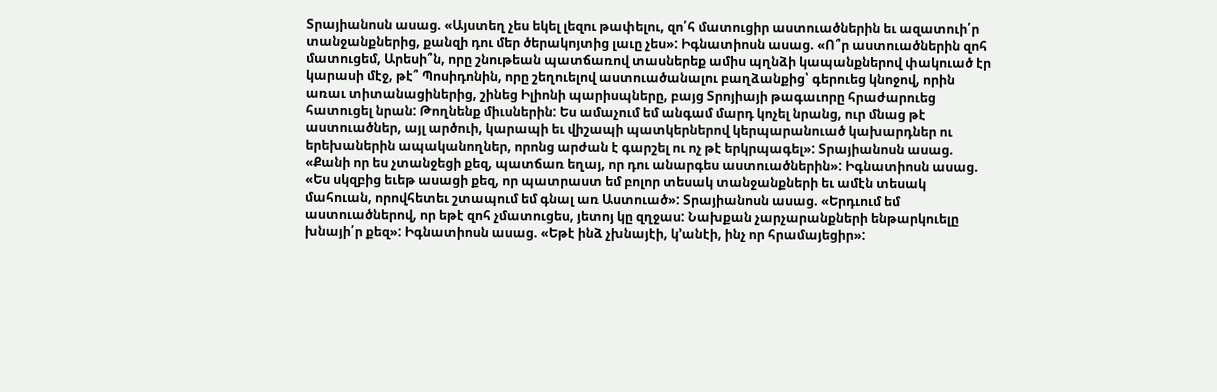Տրայիանոսն ասաց. «Այստեղ չես եկել լեզու թափելու, զո՛հ մատուցիր աստուածներին եւ ազատուի՛ր տանջանքներից, քանզի դու մեր ծերակոյտից լաւը չես»: Իգնատիոսն ասաց. «Ո՞ր աստուածներին զոհ մատուցեմ, Արեսի՞ն, որը շնութեան պատճառով տասներեք ամիս պղնձի կապանքներով փակուած էր կարասի մէջ, թէ՞ Պոսիդոնին, որը շեղուելով աստուածանալու բաղձանքից՝ գերուեց կնոջով, որին առաւ տիտանացիներից, շինեց Իլիոնի պարիսպները, բայց Տրոյիայի թագաւորը հրաժարուեց հատուցել նրան: Թողնենք միւսներին: Ես ամաչում եմ անգամ մարդ կոչել նրանց, ուր մնաց թէ աստուածներ, այլ արծուի, կարապի եւ վիշապի պատկերներով կերպարանուած կախարդներ ու երեխաներին ապականողներ, որոնց արժան է գարշել ու ոչ թէ երկրպագել»: Տրայիանոսն ասաց. «Քանի որ ես չտանջեցի քեզ, պատճառ եղայ, որ դու անարգես աստուածներին»: Իգնատիոսն ասաց. «Ես սկզբից եւեթ ասացի քեզ, որ պատրաստ եմ բոլոր տեսակ տանջանքների եւ ամէն տեսակ մահուան, որովհետեւ շտապում եմ գնալ առ Աստուած»: Տրայիանոսն ասաց. «Երդւում եմ աստուածներով, որ եթէ զոհ չմատուցես, յետոյ կը զղջաս: Նախքան չարչարանքների ենթարկուելը խնայի՛ր քեզ»: Իգնատիոսն ասաց. «Եթէ ինձ չխնայէի, կ՚անէի, ինչ որ հրամայեցիր»: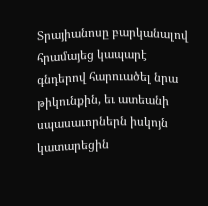Տրայիանոսը բարկանալով հրամայեց կապարէ գնդերով հարուածել նրա թիկունքին, եւ ատեանի սպասաւորներն իսկոյն կատարեցին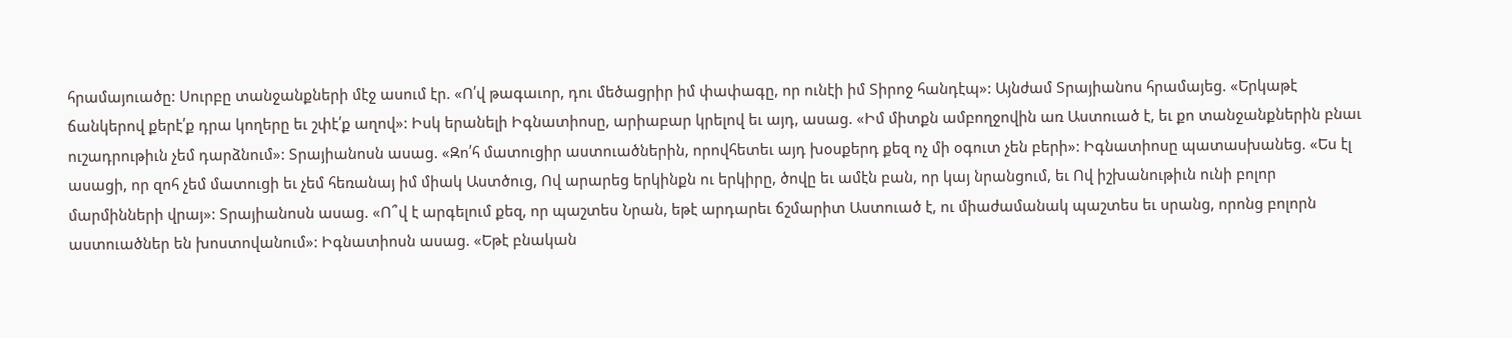հրամայուածը: Սուրբը տանջանքների մէջ ասում էր. «Ո՛վ թագաւոր, դու մեծացրիր իմ փափագը, որ ունէի իմ Տիրոջ հանդէպ»: Այնժամ Տրայիանոս հրամայեց. «Երկաթէ ճանկերով քերէ՛ք դրա կողերը եւ շփէ՛ք աղով»: Իսկ երանելի Իգնատիոսը, արիաբար կրելով եւ այդ, ասաց. «Իմ միտքն ամբողջովին առ Աստուած է, եւ քո տանջանքներին բնաւ ուշադրութիւն չեմ դարձնում»: Տրայիանոսն ասաց. «Զո՛հ մատուցիր աստուածներին, որովհետեւ այդ խօսքերդ քեզ ոչ մի օգուտ չեն բերի»: Իգնատիոսը պատասխանեց. «Ես էլ ասացի, որ զոհ չեմ մատուցի եւ չեմ հեռանայ իմ միակ Աստծուց, Ով արարեց երկինքն ու երկիրը, ծովը եւ ամէն բան, որ կայ նրանցում, եւ Ով իշխանութիւն ունի բոլոր մարմինների վրայ»: Տրայիանոսն ասաց. «Ո՞վ է արգելում քեզ, որ պաշտես Նրան, եթէ արդարեւ ճշմարիտ Աստուած է, ու միաժամանակ պաշտես եւ սրանց, որոնց բոլորն աստուածներ են խոստովանում»: Իգնատիոսն ասաց. «Եթէ բնական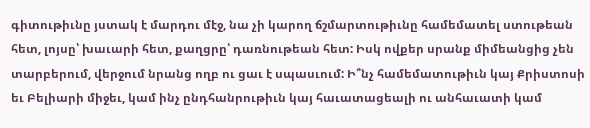գիտութիւնը յստակ է մարդու մէջ, նա չի կարող ճշմարտութիւնը համեմատել ստութեան հետ, լոյսը՝ խաւարի հետ, քաղցրը՝ դառնութեան հետ: Իսկ ովքեր սրանք միմեանցից չեն տարբերում, վերջում նրանց ողբ ու ցաւ է սպասւում: Ի՞նչ համեմատութիւն կայ Քրիստոսի եւ Բելիարի միջեւ, կամ ինչ ընդհանրութիւն կայ հաւատացեալի ու անհաւատի կամ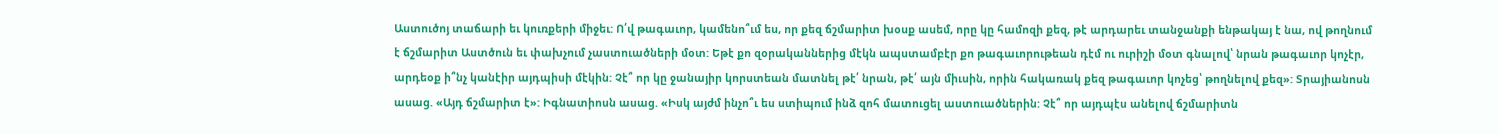Աստուծոյ տաճարի եւ կուռքերի միջեւ: Ո՛վ թագաւոր, կամենո՞ւմ ես, որ քեզ ճշմարիտ խօսք ասեմ, որը կը համոզի քեզ, թէ արդարեւ տանջանքի ենթակայ է նա, ով թողնում է ճշմարիտ Աստծուն եւ փախչում չաստուածների մօտ: Եթէ քո զօրականներից մէկն ապստամբէր քո թագաւորութեան դէմ ու ուրիշի մօտ գնալով՝ նրան թագաւոր կոչէր, արդեօք ի՞նչ կանէիր այդպիսի մէկին: Չէ՞ որ կը ջանայիր կորստեան մատնել թէ՛ նրան, թէ՛ այն միւսին, որին հակառակ քեզ թագաւոր կոչեց՝ թողնելով քեզ»: Տրայիանոսն ասաց. «Այդ ճշմարիտ է»: Իգնատիոսն ասաց. «Իսկ այժմ ինչո՞ւ ես ստիպում ինձ զոհ մատուցել աստուածներին: Չէ՞ որ այդպէս անելով ճշմարիտն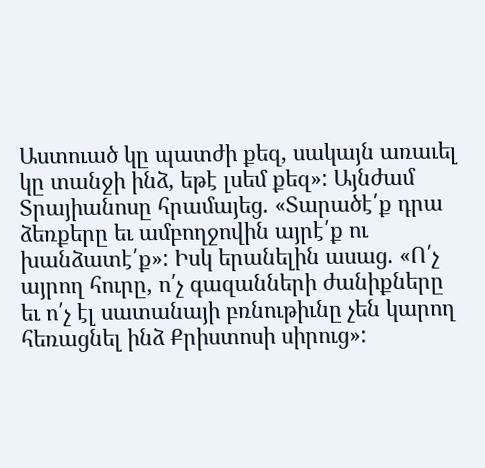Աստուած կը պատժի քեզ, սակայն առաւել կը տանջի ինձ, եթէ լսեմ քեզ»: Այնժամ Տրայիանոսը հրամայեց. «Տարածէ՛ք դրա ձեռքերը եւ ամբողջովին այրէ՛ք ու խանձատէ՛ք»: Իսկ երանելին ասաց. «Ո՛չ այրող հուրը, ո՛չ գազանների ժանիքները եւ ո՛չ էլ սատանայի բռնութիւնը չեն կարող հեռացնել ինձ Քրիստոսի սիրուց»: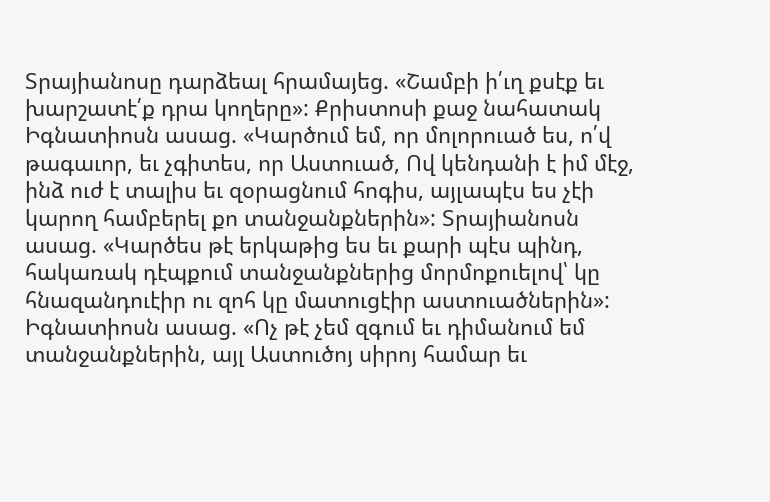Տրայիանոսը դարձեալ հրամայեց. «Շամբի ի՛ւղ քսէք եւ խարշատէ՛ք դրա կողերը»: Քրիստոսի քաջ նահատակ Իգնատիոսն ասաց. «Կարծում եմ, որ մոլորուած ես, ո՛վ թագաւոր, եւ չգիտես, որ Աստուած, Ով կենդանի է իմ մէջ, ինձ ուժ է տալիս եւ զօրացնում հոգիս, այլապէս ես չէի կարող համբերել քո տանջանքներին»: Տրայիանոսն ասաց. «Կարծես թէ երկաթից ես եւ քարի պէս պինդ, հակառակ դէպքում տանջանքներից մորմոքուելով՝ կը հնազանդուէիր ու զոհ կը մատուցէիր աստուածներին»: Իգնատիոսն ասաց. «Ոչ թէ չեմ զգում եւ դիմանում եմ տանջանքներին, այլ Աստուծոյ սիրոյ համար եւ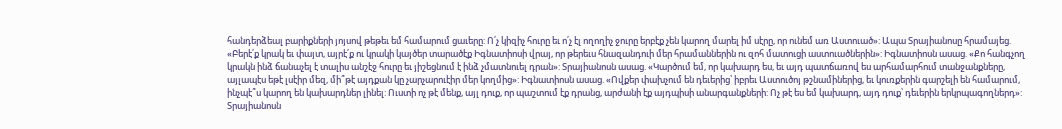հանդերձեալ բարիքների յոյսով թեթեւ եմ համարում ցաւերը: Ո՛չ կիզիչ հուրը եւ ո՛չ էլ ողողիչ ջուրը երբէք չեն կարող մարել իմ սէրը, որ ունեմ առ Աստուած»: Ապա Տրայիանոսը հրամայեց. «Բերէ՛ք կրակ եւ փայտ, այրէ՛ք ու կրակի կայծեր տարածէք Իգնատիոսի վրայ, որ թերեւս հնազանդուի մեր հրամաններին ու զոհ մատուցի աստուածներին»: Իգնատիոսն ասաց. «Քո հանգչող կրակն ինձ ճանաչել է տալիս անշէջ հուրը եւ յիշեցնում է ինձ չմատնուել դրան»: Տրայիանոսն ասաց. «Կարծում եմ, որ կախարդ ես, եւ այդ պատճառով ես արհամարհում տանջանքները, այլապէս եթէ լսէիր մեզ, մի՞թէ այդքան կը չարչարուէիր մեր կողմից»: Իգնատիոսն ասաց. «Ովքեր փախչում են դեւերից՝ իբրեւ Աստուծոյ թշնամիներից, եւ կուռքերին գարշելի են համարում, ինչպէ՞ս կարող են կախարդներ լինել: Ուստի ոչ թէ մենք, այլ դուք, որ պաշտում էք դրանց, արժանի էք այդպիսի անարգանքների: Ոչ թէ ես եմ կախարդ, այդ դուք՝ դեւերին երկրպագողներդ»: Տրայիանոսն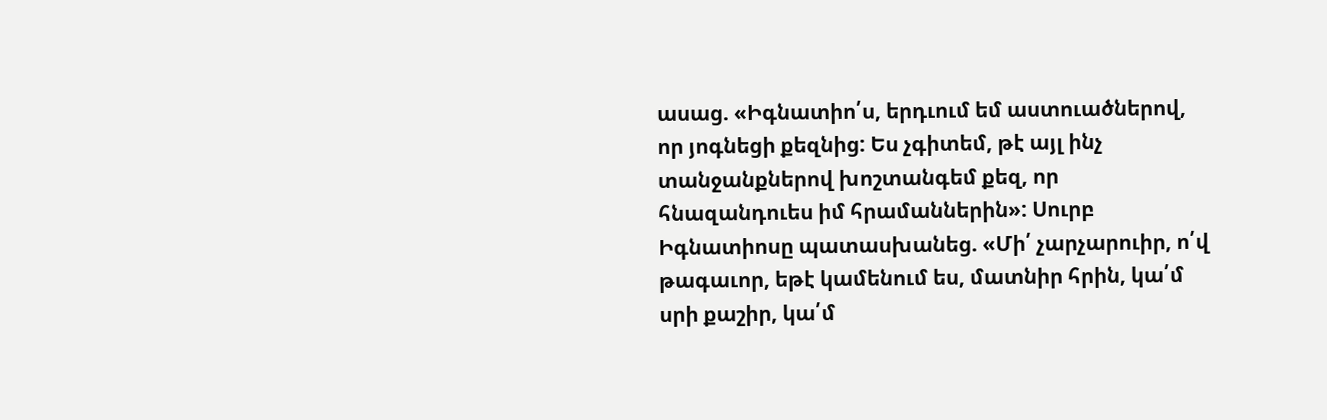ասաց. «Իգնատիո՛ս, երդւում եմ աստուածներով, որ յոգնեցի քեզնից: Ես չգիտեմ, թէ այլ ինչ տանջանքներով խոշտանգեմ քեզ, որ հնազանդուես իմ հրամաններին»: Սուրբ Իգնատիոսը պատասխանեց. «Մի՛ չարչարուիր, ո՛վ թագաւոր, եթէ կամենում ես, մատնիր հրին, կա՛մ սրի քաշիր, կա՛մ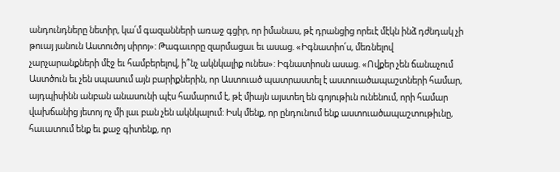անդունդները նետիր, կա՛մ գազանների առաջ գցիր, որ իմանաս, թէ դրանցից որեւէ մէկն ինձ դժնդակ չի թուայ յանուն Աստուծոյ սիրոյ»: Թագաւորը զարմացաւ եւ ասաց. «Իգնատիո՛ս, մեռնելով չարչարանքների մէջ եւ համբերելով, ի՞նչ ակնկալիք ունես»: Իգնատիոսն ասաց. «Ովքեր չեն ճանաչում Աստծուն եւ չեն սպասում այն բարիքներին, որ Աստուած պատրաստել է աստուածապաշտների համար, այդպիսինն անբան անասունի պէս համարում է, թէ միայն այստեղ են գոյութիւն ունենում, որի համար վախճանից յետոյ ոչ մի լաւ բան չեն ակնկալում: Իսկ մենք, որ ընդունում ենք աստուածապաշտութիւնը, հաւատում ենք եւ քաջ գիտենք, որ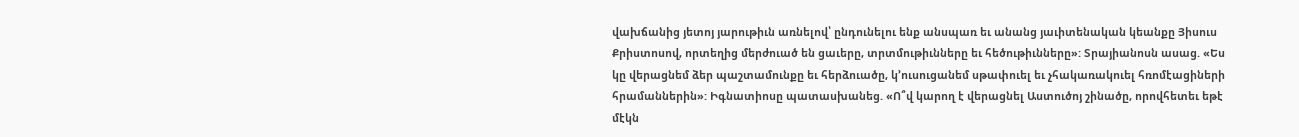վախճանից յետոյ յարութիւն առնելով՝ ընդունելու ենք անսպառ եւ անանց յաւիտենական կեանքը Յիսուս Քրիստոսով, որտեղից մերժուած են ցաւերը, տրտմութիւնները եւ հեծութիւնները»: Տրայիանոսն ասաց. «Ես կը վերացնեմ ձեր պաշտամունքը եւ հերձուածը, կ՚ուսուցանեմ սթափուել եւ չհակառակուել հռոմէացիների հրամաններին»: Իգնատիոսը պատասխանեց. «Ո՞վ կարող է վերացնել Աստուծոյ շինածը, որովհետեւ եթէ մէկն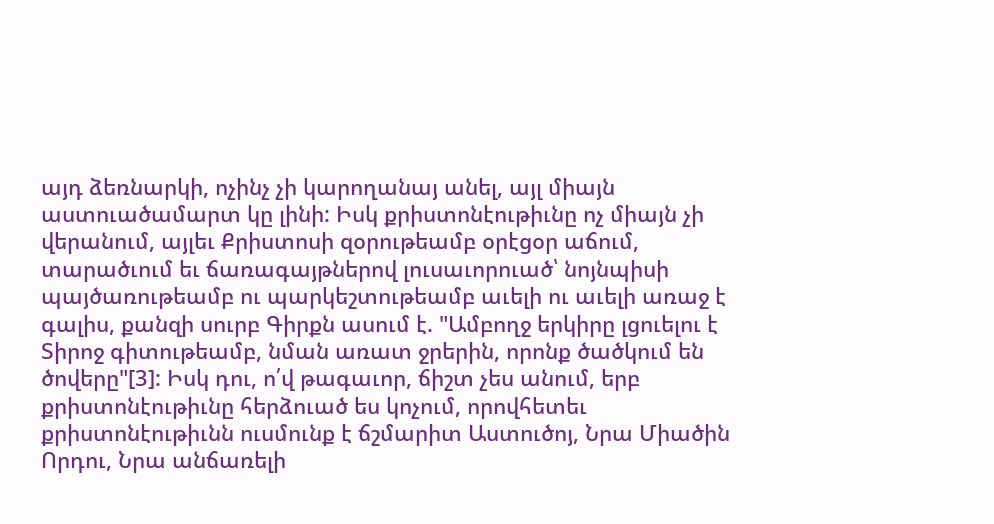այդ ձեռնարկի, ոչինչ չի կարողանայ անել, այլ միայն աստուածամարտ կը լինի: Իսկ քրիստոնէութիւնը ոչ միայն չի վերանում, այլեւ Քրիստոսի զօրութեամբ օրէցօր աճում, տարածւում եւ ճառագայթներով լուսաւորուած՝ նոյնպիսի պայծառութեամբ ու պարկեշտութեամբ աւելի ու աւելի առաջ է գալիս, քանզի սուրբ Գիրքն ասում է. "Ամբողջ երկիրը լցուելու է Տիրոջ գիտութեամբ, նման առատ ջրերին, որոնք ծածկում են ծովերը"[3]: Իսկ դու, ո՛վ թագաւոր, ճիշտ չես անում, երբ քրիստոնէութիւնը հերձուած ես կոչում, որովհետեւ քրիստոնէութիւնն ուսմունք է ճշմարիտ Աստուծոյ, Նրա Միածին Որդու, Նրա անճառելի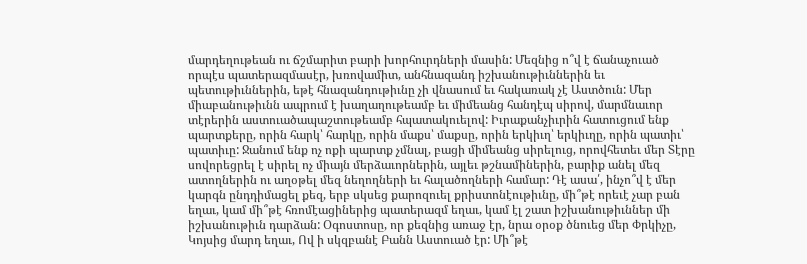մարդեղութեան ու ճշմարիտ բարի խորհուրդների մասին: Մեզնից ո՞վ է ճանաչուած որպէս պատերազմասէր, խռովամիտ, անհնազանդ իշխանութիւններին եւ պետութիւններին, եթէ հնազանդութիւնը չի վնասում եւ հակառակ չէ Աստծուն: Մեր միաբանութիւնն ապրում է խաղաղութեամբ եւ միմեանց հանդէպ սիրով, մարմնաւոր տէրերին աստուածապաշտութեամբ հպատակուելով: Իւրաքանչիւրին հատուցում ենք պարտքերը, որին հարկ՝ հարկը, որին մաքս՝ մաքսը, որին երկիւղ՝ երկիւղը, որին պատիւ՝ պատիւը: Ջանում ենք ոչ ոքի պարտք չմնալ, բացի միմեանց սիրելուց, որովհետեւ մեր Տէրը սովորեցրել է սիրել ոչ միայն մերձաւորներին, այլեւ թշնամիներին, բարիք անել մեզ ատողներին ու աղօթել մեզ նեղողների եւ հալածողների համար: Դէ ասա՛, ինչո՞վ է մեր կարգն ընդդիմացել քեզ, երբ սկսեց քարոզուել քրիստոնէութիւնը, մի՞թէ որեւէ չար բան եղաւ, կամ մի՞թէ հռոմէացիներից պատերազմ եղաւ, կամ էլ շատ իշխանութիւններ մի իշխանութիւն դարձան: Օգոստոսը, որ քեզնից առաջ էր, նրա օրօք ծնուեց մեր Փրկիչը, Կոյսից մարդ եղաւ, Ով ի սկզբանէ Բանն Աստուած էր: Մի՞թէ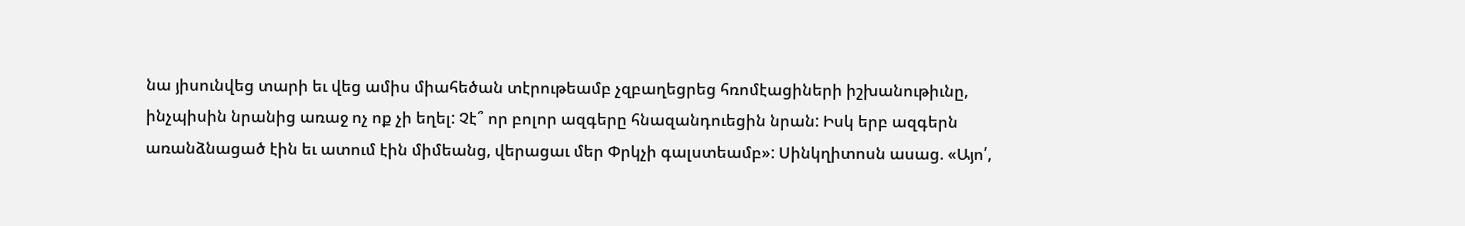նա յիսունվեց տարի եւ վեց ամիս միահեծան տէրութեամբ չզբաղեցրեց հռոմէացիների իշխանութիւնը, ինչպիսին նրանից առաջ ոչ ոք չի եղել: Չէ՞ որ բոլոր ազգերը հնազանդուեցին նրան: Իսկ երբ ազգերն առանձնացած էին եւ ատում էին միմեանց, վերացաւ մեր Փրկչի գալստեամբ»: Սինկղիտոսն ասաց. «Այո՛,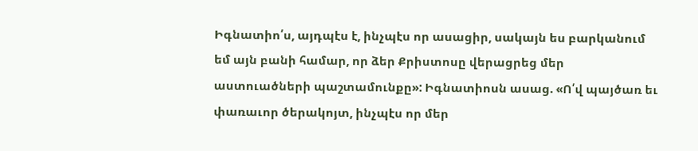Իգնատիո՛ս, այդպէս է, ինչպէս որ ասացիր, սակայն ես բարկանում եմ այն բանի համար, որ ձեր Քրիստոսը վերացրեց մեր աստուածների պաշտամունքը»: Իգնատիոսն ասաց. «Ո՛վ պայծառ եւ փառաւոր ծերակոյտ, ինչպէս որ մեր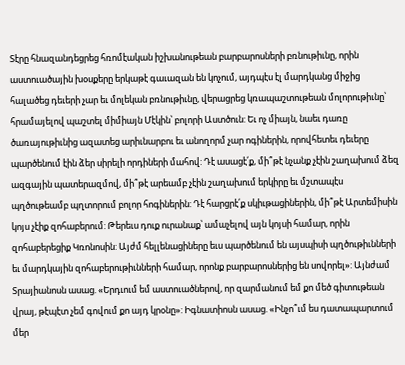Տէրը հնազանդեցրեց հռոմէական իշխանութեան բարբարոսների բռնութիւնը, որին աստուածային խօսքերը երկաթէ գաւազան են կոչում, այդպէս էլ մարդկանց միջից հալածեց դեւերի չար եւ մոլեկան բռնութիւնը, վերացրեց կռապաշտութեան մոլորութիւնը՝ հրամայելով պաշտել միմիայն Մէկին՝ բոլորի Աստծուն: Եւ ոչ միայն, նաեւ դառը ծառայութիւնից ազատեց արիւնարբու եւ անողորմ չար ոգիներին, որովհետեւ դեւերը պարծենում էին ձեր սիրելի որդիների մահով: Դէ ասացէ՛ք, մի՞թէ նչանք չէին շաղախում ձեզ ազգային պատերազմով, մի՞թէ արեամբ չէին շաղախում երկիրը եւ մշտապէս պղծութեամբ պղտորում բոլոր հոգիներին: Դէ հարցրէ՛ք սկիւթացիներին, մի՞թէ Արտեմիսին կոյս չէիք զոհաբերում: Թերեւս դուք ուրանաք՝ ամաչելով այն կոյսի համար, որին զոհաբերեցիք Կռոնոսին: Այժմ հելլենացիները եւս պարծենում են այսպիսի պղծութիւնների եւ մարդկային զոհաբերութիւնների համար, որոնք բարբարոսներից են սովորել»: Այնժամ Տրայիանոսն ասաց. «Երդւում եմ աստուածներով, որ զարմանում եմ քո մեծ գիտութեան վրայ, թէպէտ չեմ գովում քո այդ կրօնը»: Իգնատիոսն ասաց. «Ինչո՞ւմ ես դատապարտում մեր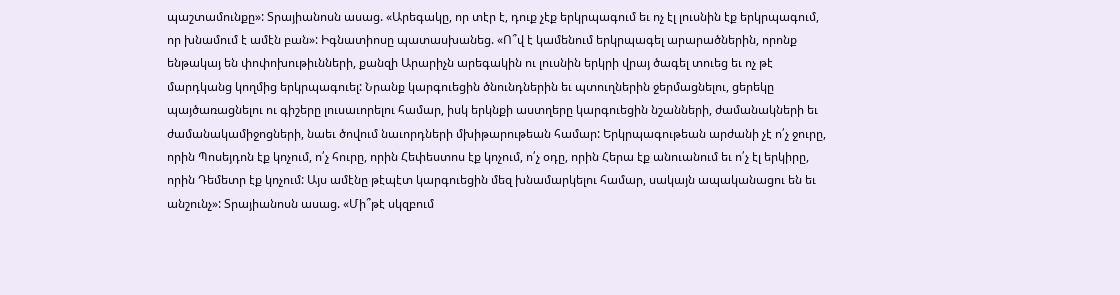պաշտամունքը»: Տրայիանոսն ասաց. «Արեգակը, որ տէր է, դուք չէք երկրպագում եւ ոչ էլ լուսնին էք երկրպագում, որ խնամում է ամէն բան»: Իգնատիոսը պատասխանեց. «Ո՞վ է կամենում երկրպագել արարածներին, որոնք ենթակայ են փոփոխութիւնների, քանզի Արարիչն արեգակին ու լուսնին երկրի վրայ ծագել տուեց եւ ոչ թէ մարդկանց կողմից երկրպագուել: Նրանք կարգուեցին ծնունդներին եւ պտուղներին ջերմացնելու, ցերեկը պայծառացնելու ու գիշերը լուսաւորելու համար, իսկ երկնքի աստղերը կարգուեցին նշանների, ժամանակների եւ ժամանակամիջոցների, նաեւ ծովում նաւորդների մխիթարութեան համար: Երկրպագութեան արժանի չէ ո՛չ ջուրը, որին Պոսեյդոն էք կոչում, ո՛չ հուրը, որին Հեփեստոս էք կոչում, ո՛չ օդը, որին Հերա էք անուանում եւ ո՛չ էլ երկիրը, որին Դեմետր էք կոչում: Այս ամէնը թէպէտ կարգուեցին մեզ խնամարկելու համար, սակայն ապականացու են եւ անշունչ»: Տրայիանոսն ասաց. «Մի՞թէ սկզբում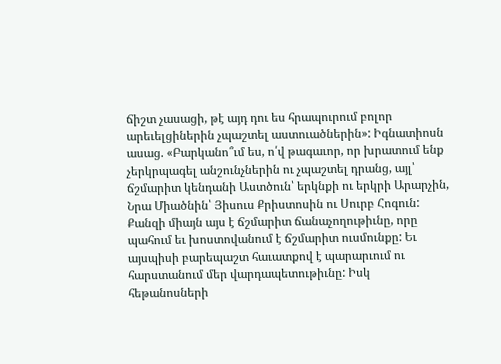ճիշտ չասացի, թէ այդ դու ես հրապուրում բոլոր արեւելցիներին չպաշտել աստուածներին»: Իգնատիոսն ասաց. «Բարկանո՞ւմ ես, ո՛վ թագաւոր, որ խրատում ենք չերկրպագել անշունչներին ու չպաշտել դրանց, այլ՝ ճշմարիտ կենդանի Աստծուն՝ երկնքի ու երկրի Արարչին, Նրա Միածնին՝ Յիսուս Քրիստոսին ու Սուրբ Հոգուն: Քանզի միայն այս է ճշմարիտ ճանաչողութիւնը, որը պահում եւ խոստովանում է ճշմարիտ ուսմունքը: Եւ այսպիսի բարեպաշտ հաւատքով է պարարւում ու հարստանում մեր վարդապետութիւնը: Իսկ հեթանոսների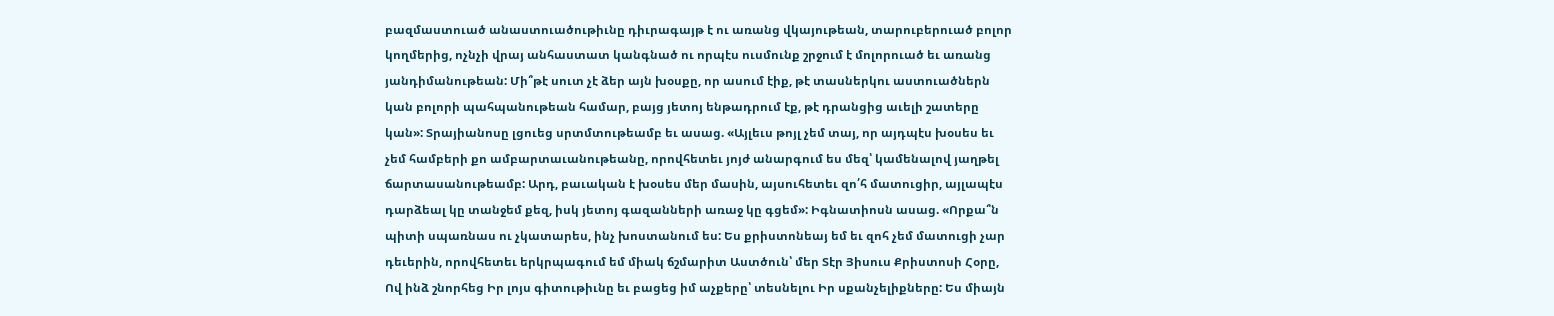բազմաստուած անաստուածութիւնը դիւրագայթ է ու առանց վկայութեան, տարուբերուած բոլոր կողմերից, ոչնչի վրայ անհաստատ կանգնած ու որպէս ուսմունք շրջում է մոլորուած եւ առանց յանդիմանութեան: Մի՞թէ սուտ չէ ձեր այն խօսքը, որ ասում էիք, թէ տասներկու աստուածներն կան բոլորի պահպանութեան համար, բայց յետոյ ենթադրում էք, թէ դրանցից աւելի շատերը կան»: Տրայիանոսը լցուեց սրտմտութեամբ եւ ասաց. «Այլեւս թոյլ չեմ տայ, որ այդպէս խօսես եւ չեմ համբերի քո ամբարտաւանութեանը, որովհետեւ յոյժ անարգում ես մեզ՝ կամենալով յաղթել ճարտասանութեամբ: Արդ, բաւական է խօսես մեր մասին, այսուհետեւ զո՛հ մատուցիր, այլապէս դարձեալ կը տանջեմ քեզ, իսկ յետոյ գազանների առաջ կը գցեմ»: Իգնատիոսն ասաց. «Որքա՞ն պիտի սպառնաս ու չկատարես, ինչ խոստանում ես: Ես քրիստոնեայ եմ եւ զոհ չեմ մատուցի չար դեւերին, որովհետեւ երկրպագում եմ միակ ճշմարիտ Աստծուն՝ մեր Տէր Յիսուս Քրիստոսի Հօրը, Ով ինձ շնորհեց Իր լոյս գիտութիւնը եւ բացեց իմ աչքերը՝ տեսնելու Իր սքանչելիքները: Ես միայն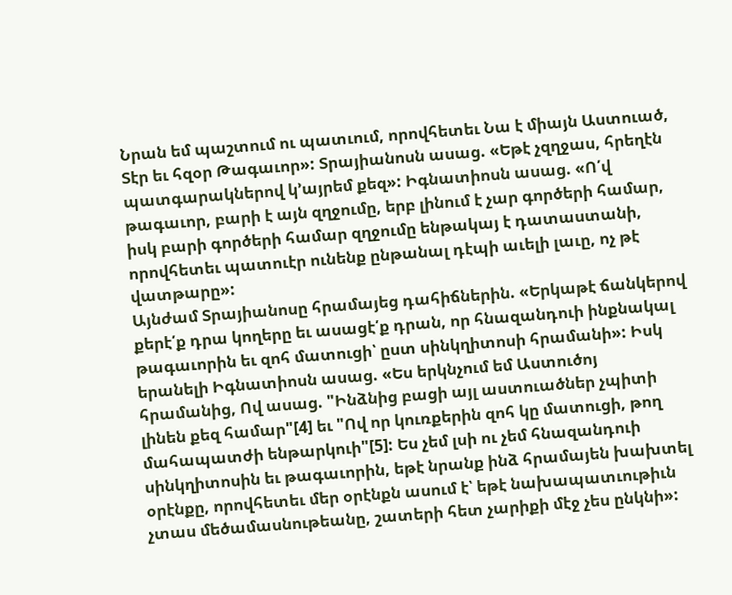Նրան եմ պաշտում ու պատւում, որովհետեւ Նա է միայն Աստուած, Տէր եւ հզօր Թագաւոր»: Տրայիանոսն ասաց. «Եթէ չզղջաս, հրեղէն պատգարակներով կ՚այրեմ քեզ»: Իգնատիոսն ասաց. «Ո՛վ թագաւոր, բարի է այն զղջումը, երբ լինում է չար գործերի համար, իսկ բարի գործերի համար զղջումը ենթակայ է դատաստանի, որովհետեւ պատուէր ունենք ընթանալ դէպի աւելի լաւը, ոչ թէ վատթարը»:
Այնժամ Տրայիանոսը հրամայեց դահիճներին. «Երկաթէ ճանկերով քերէ՛ք դրա կողերը եւ ասացէ՛ք դրան, որ հնազանդուի ինքնակալ թագաւորին եւ զոհ մատուցի՝ ըստ սինկղիտոսի հրամանի»: Իսկ երանելի Իգնատիոսն ասաց. «Ես երկնչում եմ Աստուծոյ հրամանից, Ով ասաց. "Ինձնից բացի այլ աստուածներ չպիտի լինեն քեզ համար"[4] եւ "Ով որ կուռքերին զոհ կը մատուցի, թող մահապատժի ենթարկուի"[5]: Ես չեմ լսի ու չեմ հնազանդուի սինկղիտոսին եւ թագաւորին, եթէ նրանք ինձ հրամայեն խախտել օրէնքը, որովհետեւ մեր օրէնքն ասում է՝ եթէ նախապատւութիւն չտաս մեծամասնութեանը, շատերի հետ չարիքի մէջ չես ընկնի»: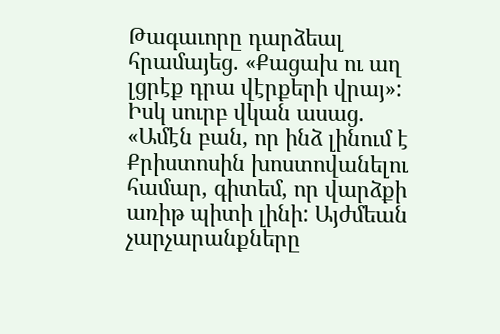Թագաւորը դարձեալ հրամայեց. «Քացախ ու աղ լցրէք դրա վէրքերի վրայ»: Իսկ սուրբ վկան ասաց. «Ամէն բան, որ ինձ լինում է Քրիստոսին խոստովանելու համար, գիտեմ, որ վարձքի առիթ պիտի լինի: Այժմեան չարչարանքները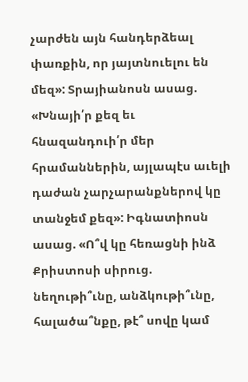չարժեն այն հանդերձեալ փառքին, որ յայտնուելու են մեզ»: Տրայիանոսն ասաց. «Խնայի՛ր քեզ եւ հնազանդուի՛ր մեր հրամաններին, այլապէս աւելի դաժան չարչարանքներով կը տանջեմ քեզ»: Իգնատիոսն ասաց. «Ո՞վ կը հեռացնի ինձ Քրիստոսի սիրուց. նեղութի՞ւնը, անձկութի՞ւնը, հալածա՞նքը, թէ՞ սովը կամ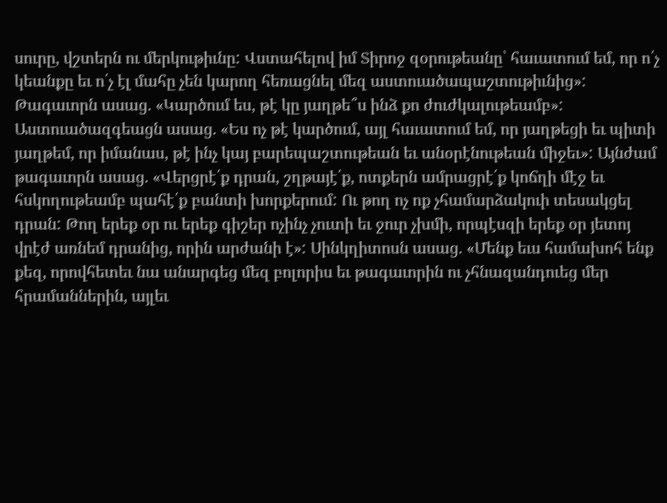սուրը, վշտերն ու մերկութիւնը: Վստահելով իմ Տիրոջ զօրութեանը՝ հաւատում եմ, որ ո՛չ կեանքը եւ ո՛չ էլ մահը չեն կարող հեռացնել մեզ աստուածապաշտութիւնից»: Թագաւորն ասաց. «Կարծում ես, թէ կը յաղթե՞ս ինձ քո ժուժկալութեամբ»: Աստուածազգեացն ասաց. «Ես ոչ թէ կարծում, այլ հաւատում եմ, որ յաղթեցի եւ պիտի յաղթեմ, որ իմանաս, թէ ինչ կայ բարեպաշտութեան եւ անօրէնութեան միջեւ»: Այնժամ թագաւորն ասաց. «Վերցրէ՛ք դրան, շղթայէ՛ք, ոտքերն ամրացրէ՛ք կոճղի մէջ եւ հսկողութեամբ պահէ՛ք բանտի խորքերում: Ու թող ոչ ոք չհամարձակուի տեսակցել դրան: Թող երեք օր ու երեք գիշեր ոչինչ չուտի եւ ջուր չխմի, որպէսզի երեք օր յետոյ վրէժ առնեմ դրանից, որին արժանի է»: Սինկղիտոսն ասաց. «Մենք եւս համախոհ ենք քեզ, որովհետեւ նա անարգեց մեզ բոլորիս եւ թագաւորին ու չհնազանդուեց մեր հրամաններին, այլեւ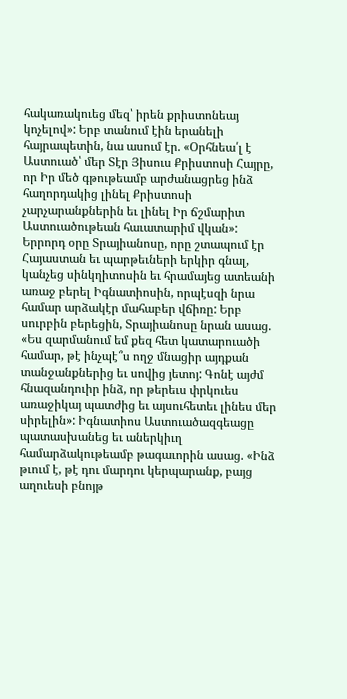հակառակուեց մեզ՝ իրեն քրիստոնեայ կոչելով»: Երբ տանում էին երանելի հայրապետին, նա ասում էր. «Օրհնեա՛լ է Աստուած՝ մեր Տէր Յիսուս Քրիստոսի Հայրը, որ Իր մեծ գթութեամբ արժանացրեց ինձ հաղորդակից լինել Քրիստոսի չարչարանքներին եւ լինել Իր ճշմարիտ Աստուածութեան հաւատարիմ վկան»:
Երրորդ օրը Տրայիանոսը, որը շտապում էր Հայաստան եւ պարթեւների երկիր գնալ, կանչեց սինկղիտոսին եւ հրամայեց ատեանի առաջ բերել Իգնատիոսին, որպէսզի նրա համար արձակէր մահաբեր վճիռը: Երբ սուրբին բերեցին, Տրայիանոսը նրան ասաց. «Ես զարմանում եմ քեզ հետ կատարուածի համար, թէ ինչպէ՞ս ողջ մնացիր այդքան տանջանքներից եւ սովից յետոյ: Գոնէ այժմ հնազանդուիր ինձ, որ թերեւս փրկուես առաջիկայ պատժից եւ այսուհետեւ լինես մեր սիրելին»: Իգնատիոս Աստուածազգեացը պատասխանեց եւ աներկիւղ համարձակութեամբ թագաւորին ասաց. «Ինձ թւում է, թէ դու մարդու կերպարանք, բայց աղուեսի բնոյթ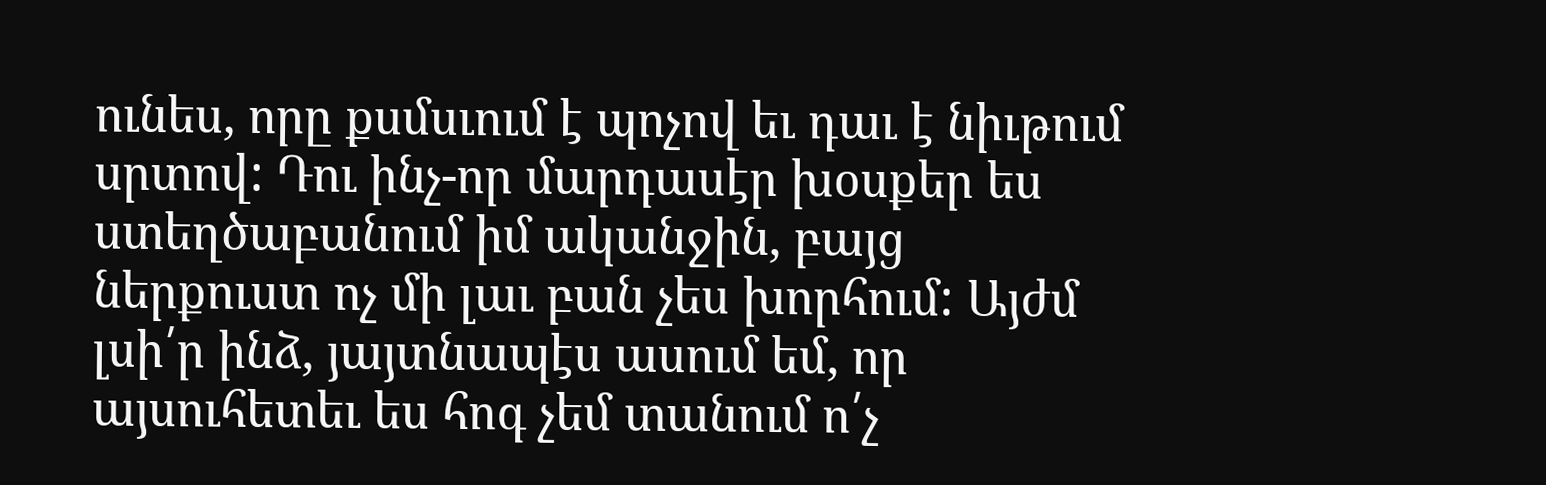ունես, որը քսմսւում է պոչով եւ դաւ է նիւթում սրտով: Դու ինչ-որ մարդասէր խօսքեր ես ստեղծաբանում իմ ականջին, բայց ներքուստ ոչ մի լաւ բան չես խորհում: Այժմ լսի՛ր ինձ, յայտնապէս ասում եմ, որ այսուհետեւ ես հոգ չեմ տանում ո՛չ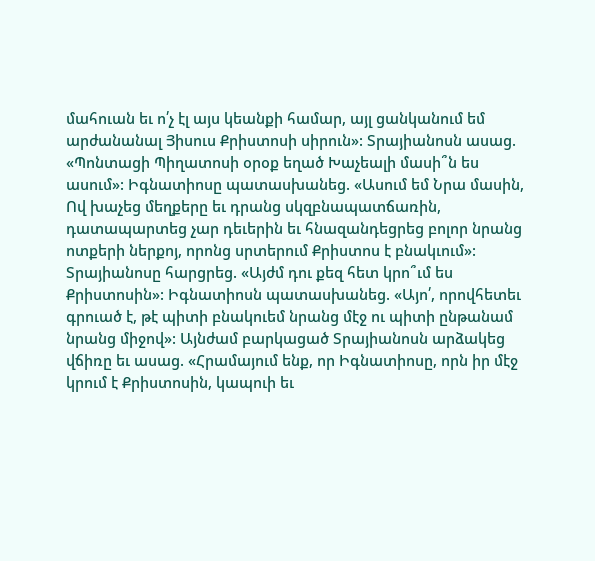մահուան եւ ո՛չ էլ այս կեանքի համար, այլ ցանկանում եմ արժանանալ Յիսուս Քրիստոսի սիրուն»: Տրայիանոսն ասաց. «Պոնտացի Պիղատոսի օրօք եղած Խաչեալի մասի՞ն ես ասում»: Իգնատիոսը պատասխանեց. «Ասում եմ Նրա մասին, Ով խաչեց մեղքերը եւ դրանց սկզբնապատճառին, դատապարտեց չար դեւերին եւ հնազանդեցրեց բոլոր նրանց ոտքերի ներքոյ, որոնց սրտերում Քրիստոս է բնակւում»: Տրայիանոսը հարցրեց. «Այժմ դու քեզ հետ կրո՞ւմ ես Քրիստոսին»: Իգնատիոսն պատասխանեց. «Այո՛, որովհետեւ գրուած է, թէ պիտի բնակուեմ նրանց մէջ ու պիտի ընթանամ նրանց միջով»: Այնժամ բարկացած Տրայիանոսն արձակեց վճիռը եւ ասաց. «Հրամայում ենք, որ Իգնատիոսը, որն իր մէջ կրում է Քրիստոսին, կապուի եւ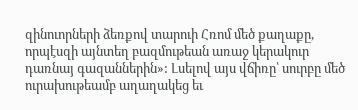զինուորների ձեռքով տարուի Հռոմ մեծ քաղաքը, որպէսզի այնտեղ բազմութեան առաջ կերակուր դառնայ գազաններին»: Լսելով այս վճիռը՝ սուրբը մեծ ուրախութեամբ աղաղակեց եւ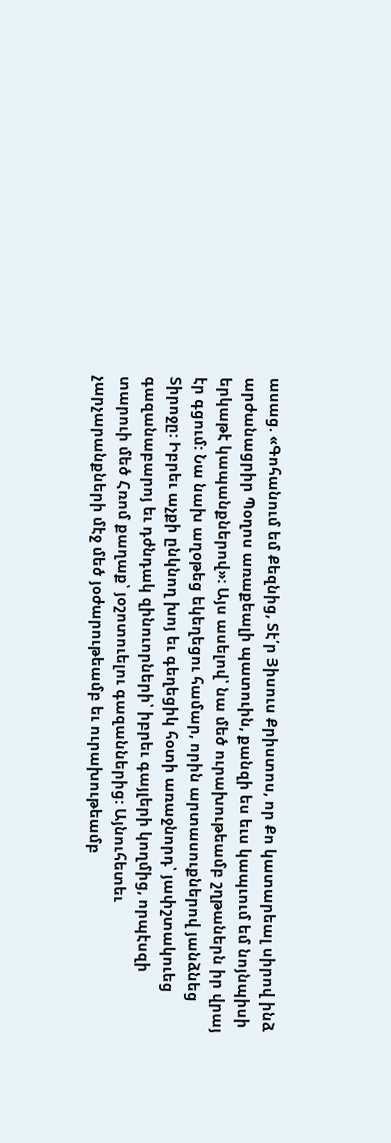ասաց. «Գոհանում եմ Քեզնից, Տէ՛ր Յիսուս Քրիստոս, որ Քո կատարեալ սիրով ինձ արժանացրիր Պօղոս առաքեալի պատուին, քանզի ես եւս կապւում եմ նոյնպիսի երկաթէ կապանքներով»: Այս ասելով՝ նա մեծ ուրախութեամբ շղթաներն իր վրայ էր գցում: Նա նախ աղօթեց եկեղեցու համար, որին արտասուքներով յանձնեց Տիրոջը: Իբրեւ աչքի ընկնող խոյ եւ գեղեցիկ հօտի առաջնորդ՝ յափշտակուեց գազանաբարոյ եւ դժնդակ զինուորների՝ իբրեւ գայլերի կողմից, որպէսզի տարուի մեծ Հռոմ քաղաք՝ յօշոտուելու գազաններից: Այնուհետեւ չարչարանքների մէջ մեծ յօժարութեամբ եւ ուրախութեամբ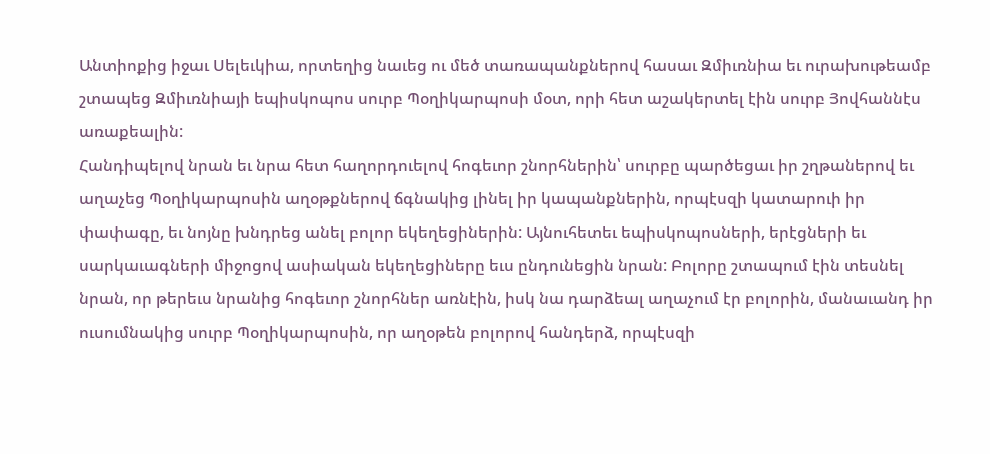Անտիոքից իջաւ Սելեւկիա, որտեղից նաւեց ու մեծ տառապանքներով հասաւ Զմիւռնիա եւ ուրախութեամբ շտապեց Զմիւռնիայի եպիսկոպոս սուրբ Պօղիկարպոսի մօտ, որի հետ աշակերտել էին սուրբ Յովհաննէս առաքեալին:
Հանդիպելով նրան եւ նրա հետ հաղորդուելով հոգեւոր շնորհներին՝ սուրբը պարծեցաւ իր շղթաներով եւ աղաչեց Պօղիկարպոսին աղօթքներով ճգնակից լինել իր կապանքներին, որպէսզի կատարուի իր փափագը, եւ նոյնը խնդրեց անել բոլոր եկեղեցիներին: Այնուհետեւ եպիսկոպոսների, երէցների եւ սարկաւագների միջոցով ասիական եկեղեցիները եւս ընդունեցին նրան: Բոլորը շտապում էին տեսնել նրան, որ թերեւս նրանից հոգեւոր շնորհներ առնէին, իսկ նա դարձեալ աղաչում էր բոլորին, մանաւանդ իր ուսումնակից սուրբ Պօղիկարպոսին, որ աղօթեն բոլորով հանդերձ, որպէսզի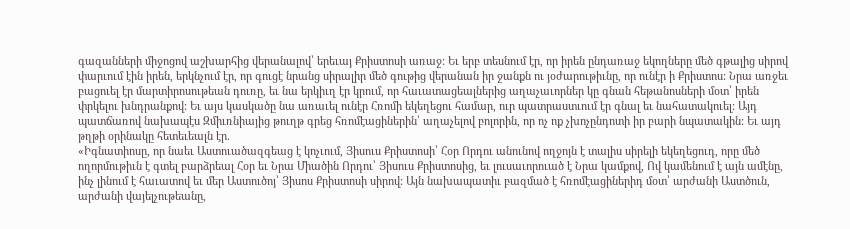գազանների միջոցով աշխարհից վերանալով՝ երեւայ Քրիստոսի առաջ: Եւ երբ տեսնում էր, որ իրեն ընդառաջ եկողները մեծ գթալից սիրով փարւում էին իրեն, երկնչում էր, որ գուցէ նրանց սիրալիր մեծ գութից վերանան իր ջանքն ու յօժարութիւնը, որ ունէր ի Քրիստոս: Նրա առջեւ բացուել էր մարտիրոսութեան դուռը, եւ նա երկիւղ էր կրում, որ հաւատացեալներից աղաչաւորներ կը գնան հեթանոսների մօտ՝ իրեն փրկելու խնդրանքով: Եւ այս կասկածը նա առաւել ունէր Հռոմի եկեղեցու համար, ուր պատրաստւում էր գնալ եւ նահատակուել: Այդ պատճառով նախապէս Զմիւռնիայից թուղթ գրեց հռոմէացիներին՝ աղաչելով բոլորին, որ ոչ ոք չխոչընդոտի իր բարի նպատակին: Եւ այդ թղթի օրինակը հետեւեալն էր.
«Իգնատիոսը, որ նաեւ Աստուածազգեաց է կոչւում, Յիսուս Քրիստոսի՝ Հօր Որդու անունով ողջոյն է տալիս սիրելի եկեղեցուդ, որը մեծ ողորմութիւն է գտել բարձրեալ Հօր եւ Նրա Միածին Որդու՝ Յիսուս Քրիստոսից, եւ լուսաւորուած է Նրա կամքով, Ով կամենում է այն ամէնը, ինչ լինում է հաւատով եւ մեր Աստուծոյ՝ Յիսոս Քրիստոսի սիրով: Այն նախապատիւ բազմած է հռոմէացիներիդ մօտ՝ արժանի Աստծուն, արժանի վայելչութեանը,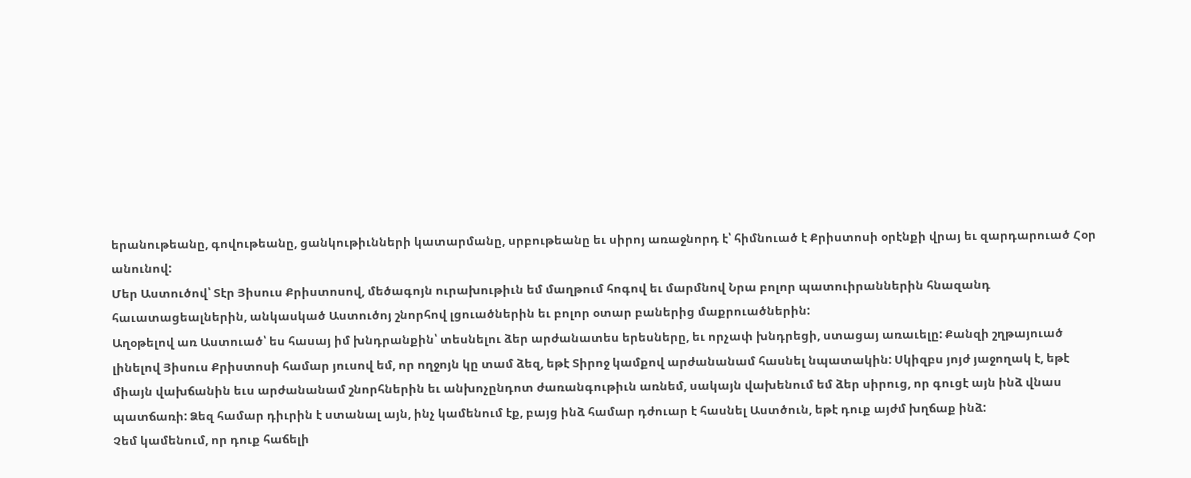երանութեանը, գովութեանը, ցանկութիւնների կատարմանը, սրբութեանը եւ սիրոյ առաջնորդ է՝ հիմնուած է Քրիստոսի օրէնքի վրայ եւ զարդարուած Հօր անունով:
Մեր Աստուծով՝ Տէր Յիսուս Քրիստոսով, մեծագոյն ուրախութիւն եմ մաղթում հոգով եւ մարմնով Նրա բոլոր պատուիրաններին հնազանդ հաւատացեալներին, անկասկած Աստուծոյ շնորհով լցուածներին եւ բոլոր օտար բաներից մաքրուածներին:
Աղօթելով առ Աստուած՝ ես հասայ իմ խնդրանքին՝ տեսնելու ձեր արժանատես երեսները, եւ որչափ խնդրեցի, ստացայ առաւելը: Քանզի շղթայուած լինելով Յիսուս Քրիստոսի համար յուսով եմ, որ ողջոյն կը տամ ձեզ, եթէ Տիրոջ կամքով արժանանամ հասնել նպատակին: Սկիզբս յոյժ յաջողակ է, եթէ միայն վախճանին եւս արժանանամ շնորհներին եւ անխոչընդոտ ժառանգութիւն առնեմ, սակայն վախենում եմ ձեր սիրուց, որ գուցէ այն ինձ վնաս պատճառի: Ձեզ համար դիւրին է ստանալ այն, ինչ կամենում էք, բայց ինձ համար դժուար է հասնել Աստծուն, եթէ դուք այժմ խղճաք ինձ:
Չեմ կամենում, որ դուք հաճելի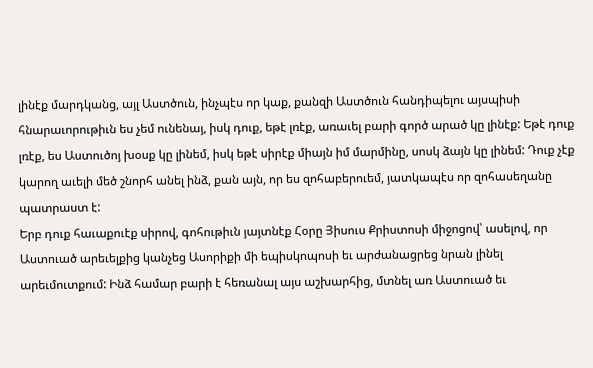լինէք մարդկանց, այլ Աստծուն, ինչպէս որ կաք, քանզի Աստծուն հանդիպելու այսպիսի հնարաւորութիւն ես չեմ ունենայ, իսկ դուք, եթէ լռէք, առաւել բարի գործ արած կը լինէք: Եթէ դուք լռէք, ես Աստուծոյ խօսք կը լինեմ, իսկ եթէ սիրէք միայն իմ մարմինը, սոսկ ձայն կը լինեմ: Դուք չէք կարող աւելի մեծ շնորհ անել ինձ, քան այն, որ ես զոհաբերուեմ, յատկապէս որ զոհասեղանը պատրաստ է:
Երբ դուք հաւաքուէք սիրով, գոհութիւն յայտնէք Հօրը Յիսուս Քրիստոսի միջոցով՝ ասելով, որ Աստուած արեւելքից կանչեց Ասորիքի մի եպիսկոպոսի եւ արժանացրեց նրան լինել արեւմուտքում: Ինձ համար բարի է հեռանալ այս աշխարհից, մտնել առ Աստուած եւ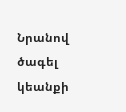Նրանով ծագել կեանքի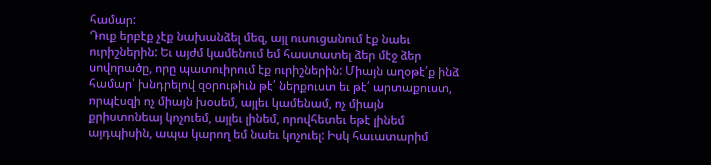համար:
Դուք երբէք չէք նախանձել մեզ, այլ ուսուցանում էք նաեւ ուրիշներին: Եւ այժմ կամենում եմ հաստատել ձեր մէջ ձեր սովորածը, որը պատուիրում էք ուրիշներին: Միայն աղօթէ՛ք ինձ համար՝ խնդրելով զօրութիւն թէ՛ ներքուստ եւ թէ՛ արտաքուստ, որպէսզի ոչ միայն խօսեմ, այլեւ կամենամ, ոչ միայն քրիստոնեայ կոչուեմ, այլեւ լինեմ, որովհետեւ եթէ լինեմ այդպիսին, ապա կարող եմ նաեւ կոչուել: Իսկ հաւատարիմ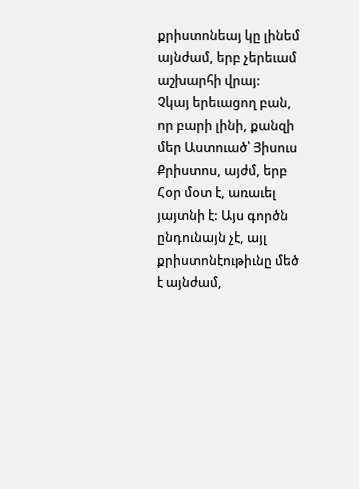քրիստոնեայ կը լինեմ այնժամ, երբ չերեւամ աշխարհի վրայ:
Չկայ երեւացող բան, որ բարի լինի, քանզի մեր Աստուած՝ Յիսուս Քրիստոս, այժմ, երբ Հօր մօտ է, առաւել յայտնի է: Այս գործն ընդունայն չէ, այլ քրիստոնէութիւնը մեծ է այնժամ,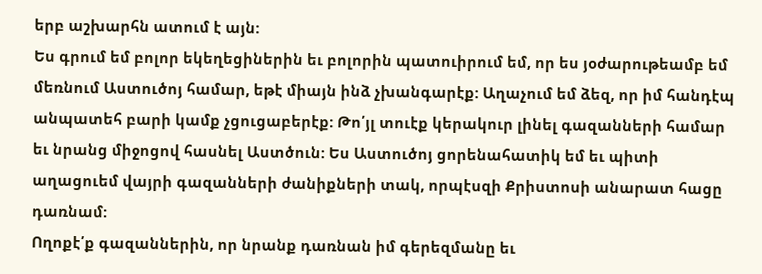երբ աշխարհն ատում է այն:
Ես գրում եմ բոլոր եկեղեցիներին եւ բոլորին պատուիրում եմ, որ ես յօժարութեամբ եմ մեռնում Աստուծոյ համար, եթէ միայն ինձ չխանգարէք: Աղաչում եմ ձեզ, որ իմ հանդէպ անպատեհ բարի կամք չցուցաբերէք: Թո՛յլ տուէք կերակուր լինել գազանների համար եւ նրանց միջոցով հասնել Աստծուն: Ես Աստուծոյ ցորենահատիկ եմ եւ պիտի աղացուեմ վայրի գազանների ժանիքների տակ, որպէսզի Քրիստոսի անարատ հացը դառնամ:
Ողոքէ՛ք գազաններին, որ նրանք դառնան իմ գերեզմանը եւ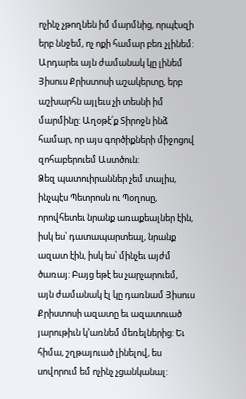ոչինչ չթողնեն իմ մարմնից, որպէսզի երբ ննջեմ, ոչ ոքի համար բեռ չլինեմ: Արդարեւ այն ժամանակ կը լինեմ Յիսուս Քրիստոսի աշակերտը, երբ աշխարհն այլեւս չի տեսնի իմ մարմինը: Աղօթէ՛ք Տիրոջն ինձ համար, որ այս գործիքների միջոցով զոհաբերուեմ Աստծուն:
Ձեզ պատուիրաններ չեմ տալիս, ինչպէս Պետրոսն ու Պօղոսը, որովհետեւ նրանք առաքեալներ էին, իսկ ես՝ դատապարտեալ, նրանք ազատ էին, իսկ ես՝ մինչեւ այժմ ծառայ: Բայց եթէ ես չարչարուեմ, այն ժամանակ էլ կը դառնամ Յիսուս Քրիստոսի ազատը եւ ազատուած յարութիւն կ՚առնեմ մեռելներից: Եւ հիմա, շղթայուած լինելով, ես սովորում եմ ոչինչ չցանկանալ: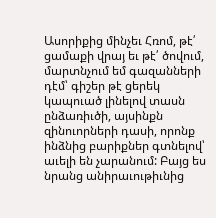Ասորիքից մինչեւ Հռոմ, թէ՛ ցամաքի վրայ եւ թէ՛ ծովում, մարտնչում եմ գազանների դէմ՝ գիշեր թէ ցերեկ կապուած լինելով տասն ընձառիւծի, այսինքն զինուորների դասի, որոնք ինձնից բարիքներ գտնելով՝ աւելի են չարանում: Բայց ես նրանց անիրաւութիւնից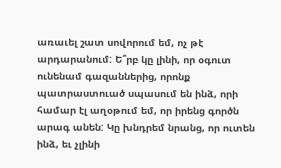առաւել շատ սովորում եմ, ոչ թէ արդարանում: Ե՞րբ կը լինի, որ օգուտ ունենամ գազաններից, որոնք պատրաստուած սպասում են ինձ, որի համար էլ աղօթում եմ, որ իրենց գործն արագ անեն: Կը խնդրեմ նրանց, որ ուտեն ինձ, եւ չլինի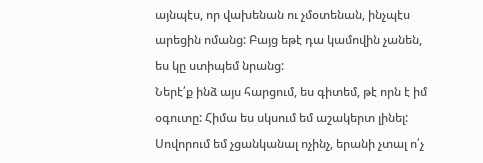այնպէս, որ վախենան ու չմօտենան, ինչպէս արեցին ոմանց: Բայց եթէ դա կամովին չանեն, ես կը ստիպեմ նրանց:
Ներէ՛ք ինձ այս հարցում, ես գիտեմ, թէ որն է իմ օգուտը: Հիմա ես սկսում եմ աշակերտ լինել: Սովորում եմ չցանկանալ ոչինչ, երանի չտալ ո՛չ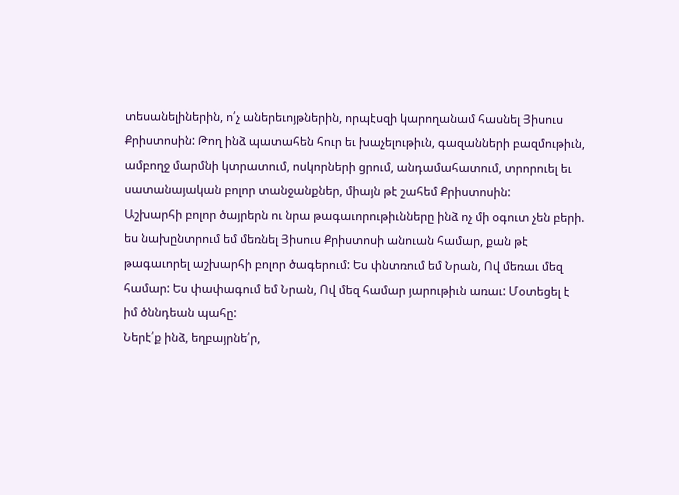տեսանելիներին, ո՛չ աներեւոյթներին, որպէսզի կարողանամ հասնել Յիսուս Քրիստոսին: Թող ինձ պատահեն հուր եւ խաչելութիւն, գազանների բազմութիւն, ամբողջ մարմնի կտրատում, ոսկորների ցրում, անդամահատում, տրորուել եւ սատանայական բոլոր տանջանքներ, միայն թէ շահեմ Քրիստոսին:
Աշխարհի բոլոր ծայրերն ու նրա թագաւորութիւնները ինձ ոչ մի օգուտ չեն բերի. ես նախընտրում եմ մեռնել Յիսուս Քրիստոսի անուան համար, քան թէ թագաւորել աշխարհի բոլոր ծագերում: Ես փնտռում եմ Նրան, Ով մեռաւ մեզ համար: Ես փափագում եմ Նրան, Ով մեզ համար յարութիւն առաւ: Մօտեցել է իմ ծննդեան պահը:
Ներէ՛ք ինձ, եղբայրնե՛ր,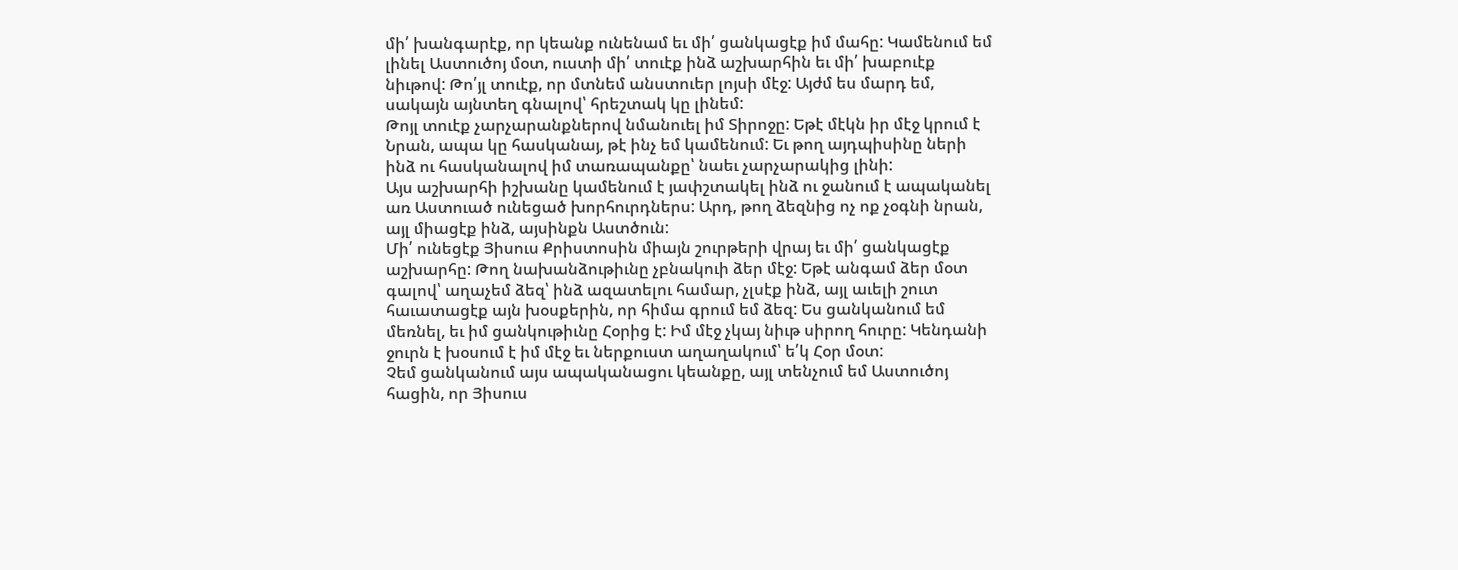մի՛ խանգարէք, որ կեանք ունենամ եւ մի՛ ցանկացէք իմ մահը: Կամենում եմ լինել Աստուծոյ մօտ, ուստի մի՛ տուէք ինձ աշխարհին եւ մի՛ խաբուէք նիւթով: Թո՛յլ տուէք, որ մտնեմ անստուեր լոյսի մէջ: Այժմ ես մարդ եմ, սակայն այնտեղ գնալով՝ հրեշտակ կը լինեմ:
Թոյլ տուէք չարչարանքներով նմանուել իմ Տիրոջը: Եթէ մէկն իր մէջ կրում է Նրան, ապա կը հասկանայ, թէ ինչ եմ կամենում: Եւ թող այդպիսինը ների ինձ ու հասկանալով իմ տառապանքը՝ նաեւ չարչարակից լինի:
Այս աշխարհի իշխանը կամենում է յափշտակել ինձ ու ջանում է ապականել առ Աստուած ունեցած խորհուրդներս: Արդ, թող ձեզնից ոչ ոք չօգնի նրան, այլ միացէք ինձ, այսինքն Աստծուն:
Մի՛ ունեցէք Յիսուս Քրիստոսին միայն շուրթերի վրայ եւ մի՛ ցանկացէք աշխարհը: Թող նախանձութիւնը չբնակուի ձեր մէջ: Եթէ անգամ ձեր մօտ գալով՝ աղաչեմ ձեզ՝ ինձ ազատելու համար, չլսէք ինձ, այլ աւելի շուտ հաւատացէք այն խօսքերին, որ հիմա գրում եմ ձեզ: Ես ցանկանում եմ մեռնել, եւ իմ ցանկութիւնը Հօրից է: Իմ մէջ չկայ նիւթ սիրող հուրը: Կենդանի ջուրն է խօսում է իմ մէջ եւ ներքուստ աղաղակում՝ ե՛կ Հօր մօտ:
Չեմ ցանկանում այս ապականացու կեանքը, այլ տենչում եմ Աստուծոյ հացին, որ Յիսուս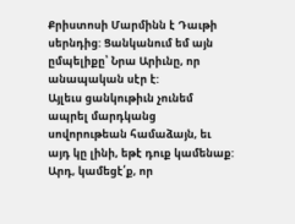Քրիստոսի Մարմինն է Դաւթի սերնդից: Ցանկանում եմ այն ըմպելիքը՝ Նրա Արիւնը, որ անապական սէր է:
Այլեւս ցանկութիւն չունեմ ապրել մարդկանց սովորութեան համաձայն, եւ այդ կը լինի, եթէ դուք կամենաք: Արդ, կամեցէ՛ք, որ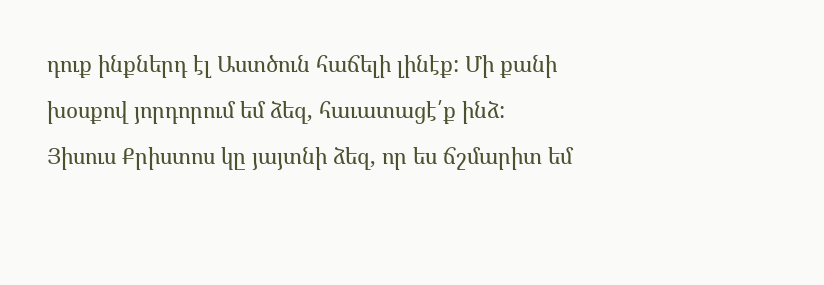դուք ինքներդ էլ Աստծուն հաճելի լինէք: Մի քանի խօսքով յորդորում եմ ձեզ, հաւատացէ՛ք ինձ:
Յիսուս Քրիստոս կը յայտնի ձեզ, որ ես ճշմարիտ եմ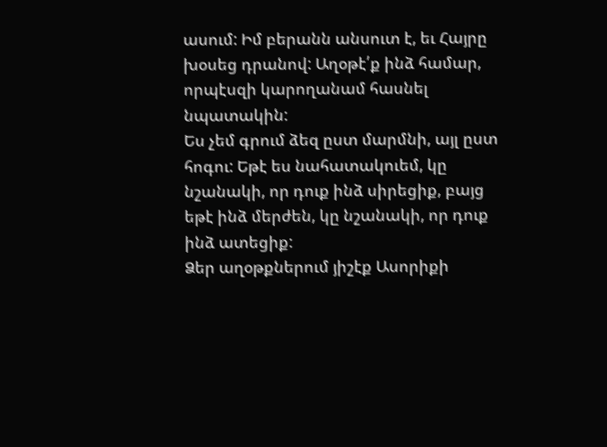ասում: Իմ բերանն անսուտ է, եւ Հայրը խօսեց դրանով: Աղօթէ՛ք ինձ համար, որպէսզի կարողանամ հասնել նպատակին:
Ես չեմ գրում ձեզ ըստ մարմնի, այլ ըստ հոգու: Եթէ ես նահատակուեմ, կը նշանակի, որ դուք ինձ սիրեցիք, բայց եթէ ինձ մերժեն, կը նշանակի, որ դուք ինձ ատեցիք:
Ձեր աղօթքներում յիշէք Ասորիքի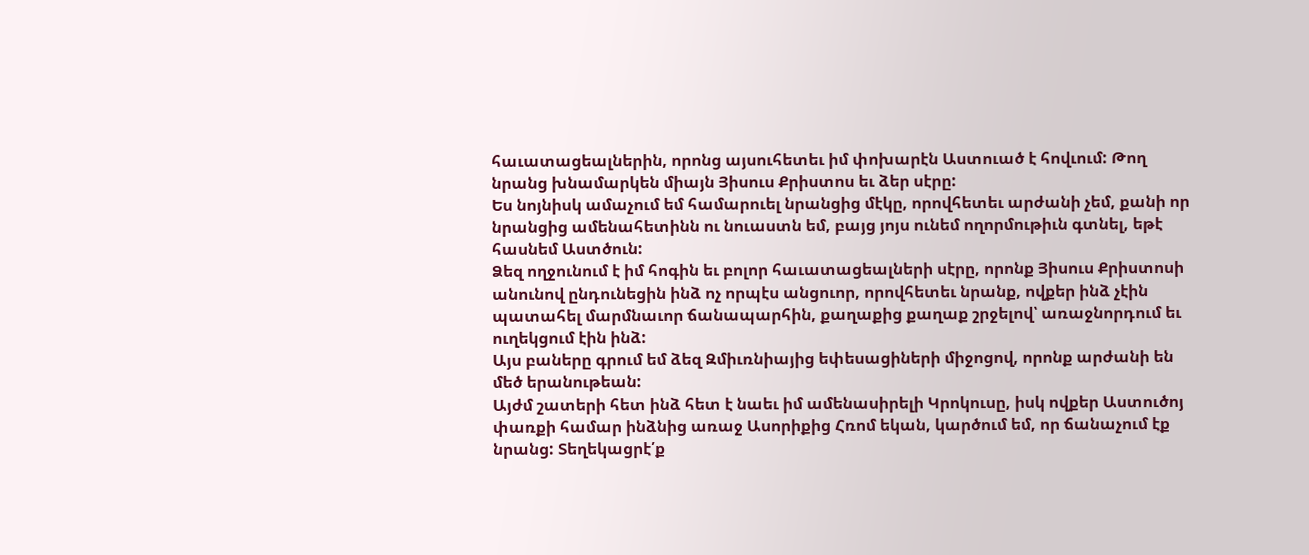հաւատացեալներին, որոնց այսուհետեւ իմ փոխարէն Աստուած է հովւում: Թող նրանց խնամարկեն միայն Յիսուս Քրիստոս եւ ձեր սէրը:
Ես նոյնիսկ ամաչում եմ համարուել նրանցից մէկը, որովհետեւ արժանի չեմ, քանի որ նրանցից ամենահետինն ու նուաստն եմ, բայց յոյս ունեմ ողորմութիւն գտնել, եթէ հասնեմ Աստծուն:
Ձեզ ողջունում է իմ հոգին եւ բոլոր հաւատացեալների սէրը, որոնք Յիսուս Քրիստոսի անունով ընդունեցին ինձ ոչ որպէս անցուոր, որովհետեւ նրանք, ովքեր ինձ չէին պատահել մարմնաւոր ճանապարհին, քաղաքից քաղաք շրջելով՝ առաջնորդում եւ ուղեկցում էին ինձ:
Այս բաները գրում եմ ձեզ Զմիւռնիայից եփեսացիների միջոցով, որոնք արժանի են մեծ երանութեան:
Այժմ շատերի հետ ինձ հետ է նաեւ իմ ամենասիրելի Կրոկուսը, իսկ ովքեր Աստուծոյ փառքի համար ինձնից առաջ Ասորիքից Հռոմ եկան, կարծում եմ, որ ճանաչում էք նրանց: Տեղեկացրէ՛ք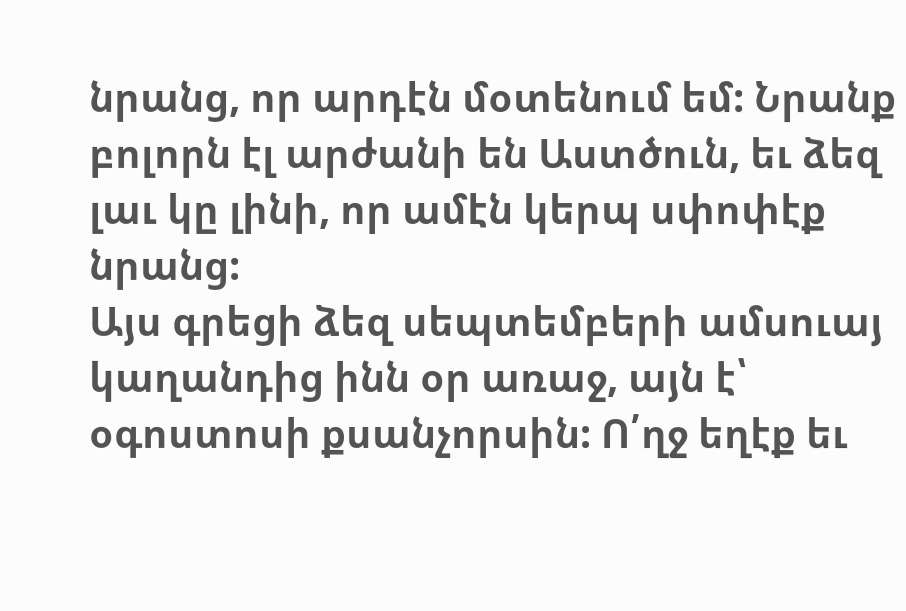նրանց, որ արդէն մօտենում եմ: Նրանք բոլորն էլ արժանի են Աստծուն, եւ ձեզ լաւ կը լինի, որ ամէն կերպ սփոփէք նրանց:
Այս գրեցի ձեզ սեպտեմբերի ամսուայ կաղանդից ինն օր առաջ, այն է՝ օգոստոսի քսանչորսին: Ո՛ղջ եղէք եւ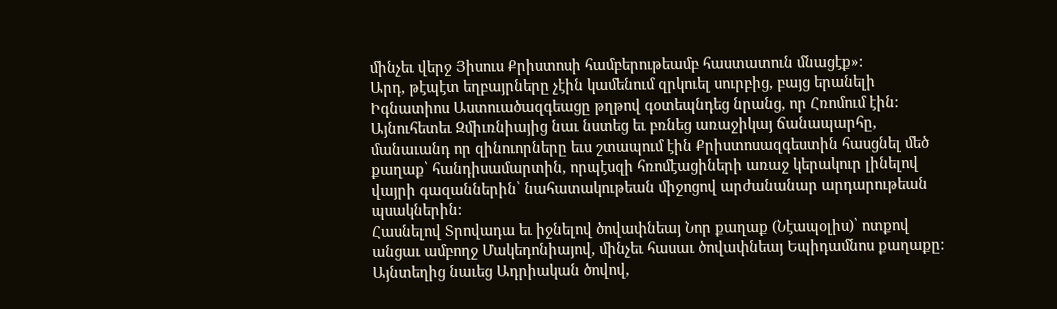մինչեւ վերջ Յիսուս Քրիստոսի համբերութեամբ հաստատուն մնացէք»:
Արդ, թէպէտ եղբայրները չէին կամենում զրկուել սուրբից, բայց երանելի Իգնատիոս Աստուածազգեացը թղթով գօտեպնդեց նրանց, որ Հռոմում էին: Այնուհետեւ Զմիւռնիայից նաւ նստեց եւ բռնեց առաջիկայ ճանապարհը, մանաւանդ որ զինուորները եւս շտապում էին Քրիստոսազգեստին հասցնել մեծ քաղաք՝ հանդիսամարտին, որպէսզի հռոմէացիների առաջ կերակուր լինելով վայրի գազաններին՝ նահատակութեան միջոցով արժանանար արդարութեան պսակներին:
Հասնելով Տրովադա եւ իջնելով ծովափնեայ Նոր քաղաք (Նէապօլիս)՝ ոտքով անցաւ ամբողջ Մակեդոնիայով, մինչեւ հասաւ ծովափնեայ Եպիդամնոս քաղաքը: Այնտեղից նաւեց Ադրիական ծովով,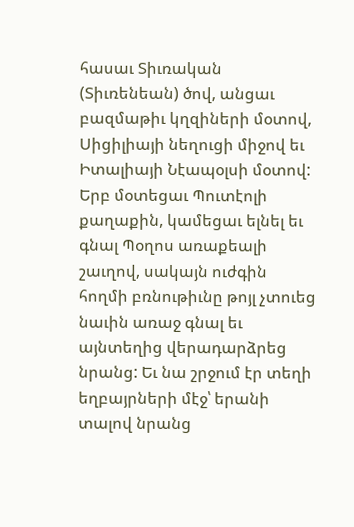հասաւ Տիւռական (Տիւռենեան) ծով, անցաւ բազմաթիւ կղզիների մօտով, Սիցիլիայի նեղուցի միջով եւ Իտալիայի Նէապօլսի մօտով: Երբ մօտեցաւ Պուտէոլի քաղաքին, կամեցաւ ելնել եւ գնալ Պօղոս առաքեալի շաւղով, սակայն ուժգին հողմի բռնութիւնը թոյլ չտուեց նաւին առաջ գնալ եւ այնտեղից վերադարձրեց նրանց: Եւ նա շրջում էր տեղի եղբայրների մէջ՝ երանի տալով նրանց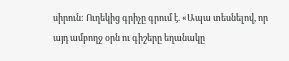սիրուն: Ուղեկից գրիչը գրում է. «Ապա տեսնելով, որ այդ ամբողջ օրն ու գիշերը եղանակը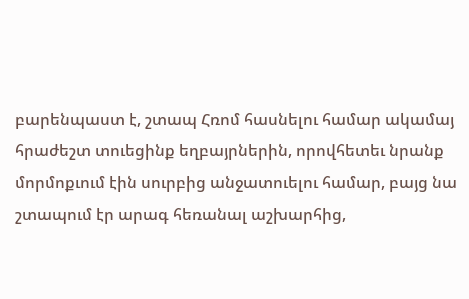բարենպաստ է, շտապ Հռոմ հասնելու համար ակամայ հրաժեշտ տուեցինք եղբայրներին, որովհետեւ նրանք մորմոքւում էին սուրբից անջատուելու համար, բայց նա շտապում էր արագ հեռանալ աշխարհից,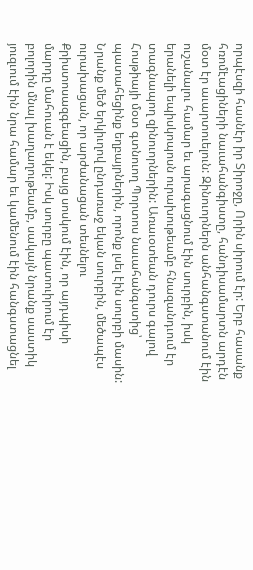որպէսզի հասնէր իր Տիրոջը, Որին սիրում էր: Երբ հասանք հռոմէացիների նաւահանգիստը, հանդիսամարտն արդէն մօտ էր աւարտուելուն: Զինուորներն անհանգստանում էին ուշանալու համար եւ արագացնում էին սուրբին, իսկ երանելի եպիսկոպոսն ուրախութեամբ հնազանդւում էր տագնապող զինուորներին: Առաւօտեան դուրս գալով Հոսթիայի մօտ գտնուող Պորտոս նաւահանգստից՝ պատահեցինք եղբայրներին, որոնք լսել էին սուրբի մասին: Նրանք մեծ երկիւղով ընդառաջ եկան սուրբին, մեծապէս ուրախացան, որ արժանացան տեսնելու Քրիստոսազգեացին, բայց սոսկում էին, որ այդպիսի մարդը մահուան է եկել: Իսկ սուրբը պատուիրում էր բոլորին մնալ խաղաղութեամբ, սակայն նրանք սաստիկ յուզւում էին նրա համար եւ կամենում էին հանգստացնել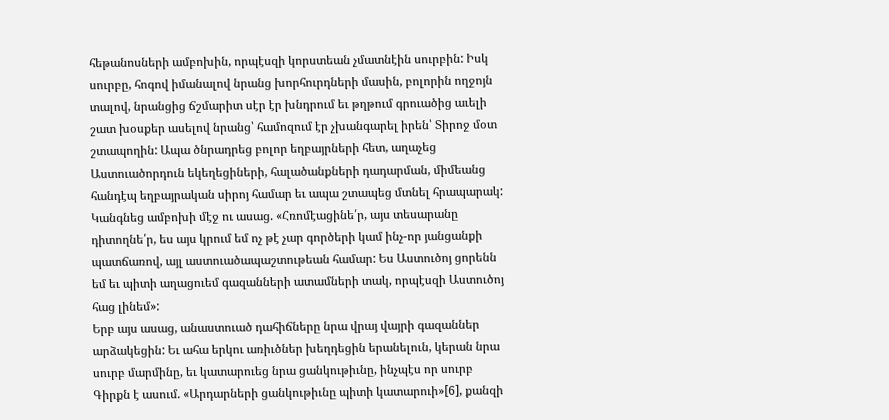հեթանոսների ամբոխին, որպէսզի կորստեան չմատնէին սուրբին: Իսկ սուրբը, հոգով իմանալով նրանց խորհուրդների մասին, բոլորին ողջոյն տալով, նրանցից ճշմարիտ սէր էր խնդրում եւ թղթում գրուածից աւելի շատ խօսքեր ասելով նրանց՝ համոզում էր չխանգարել իրեն՝ Տիրոջ մօտ շտապողին: Ապա ծնրադրեց բոլոր եղբայրների հետ, աղաչեց Աստուածորդուն եկեղեցիների, հալածանքների դադարման, միմեանց հանդէպ եղբայրական սիրոյ համար եւ ապա շտապեց մտնել հրապարակ: Կանգնեց ամբոխի մէջ ու ասաց. «Հռոմէացինե՛ր, այս տեսարանը դիտողնե՛ր, ես այս կրում եմ ոչ թէ չար գործերի կամ ինչ-որ յանցանքի պատճառով, այլ աստուածապաշտութեան համար: Ես Աստուծոյ ցորենն եմ եւ պիտի աղացուեմ գազանների ատամների տակ, որպէսզի Աստուծոյ հաց լինեմ»:
Երբ այս ասաց, անաստուած դահիճները նրա վրայ վայրի գազաններ արձակեցին: Եւ ահա երկու առիւծներ խեղդեցին երանելուն, կերան նրա սուրբ մարմինը, եւ կատարուեց նրա ցանկութիւնը, ինչպէս որ սուրբ Գիրքն է ասում. «Արդարների ցանկութիւնը պիտի կատարուի»[6], քանզի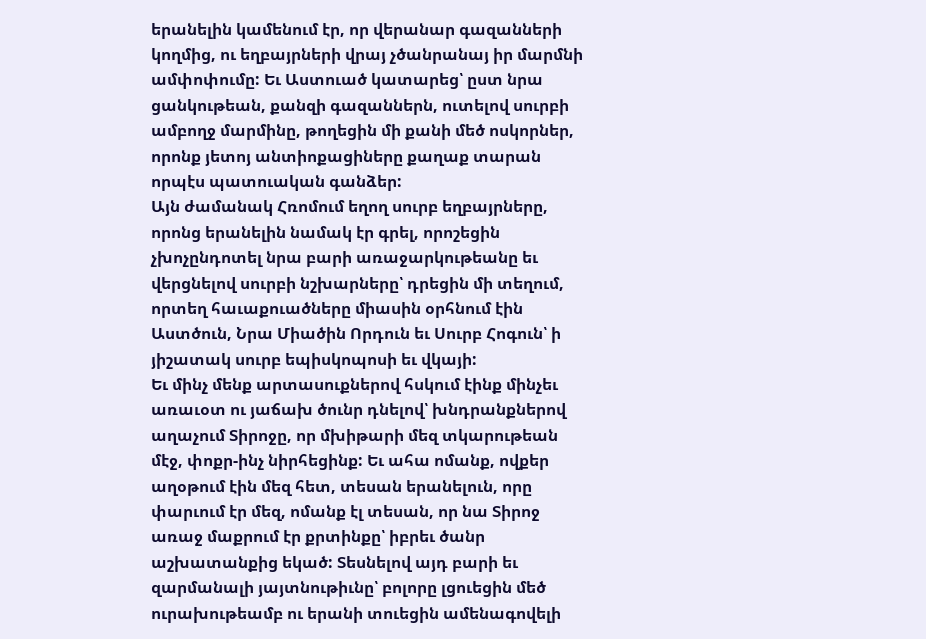երանելին կամենում էր, որ վերանար գազանների կողմից, ու եղբայրների վրայ չծանրանայ իր մարմնի ամփոփումը: Եւ Աստուած կատարեց՝ ըստ նրա ցանկութեան, քանզի գազաններն, ուտելով սուրբի ամբողջ մարմինը, թողեցին մի քանի մեծ ոսկորներ, որոնք յետոյ անտիոքացիները քաղաք տարան որպէս պատուական գանձեր:
Այն ժամանակ Հռոմում եղող սուրբ եղբայրները, որոնց երանելին նամակ էր գրել, որոշեցին չխոչընդոտել նրա բարի առաջարկութեանը եւ վերցնելով սուրբի նշխարները՝ դրեցին մի տեղում, որտեղ հաւաքուածները միասին օրհնում էին Աստծուն, Նրա Միածին Որդուն եւ Սուրբ Հոգուն՝ ի յիշատակ սուրբ եպիսկոպոսի եւ վկայի:
Եւ մինչ մենք արտասուքներով հսկում էինք մինչեւ առաւօտ ու յաճախ ծունր դնելով՝ խնդրանքներով աղաչում Տիրոջը, որ մխիթարի մեզ տկարութեան մէջ, փոքր-ինչ նիրհեցինք: Եւ ահա ոմանք, ովքեր աղօթում էին մեզ հետ, տեսան երանելուն, որը փարւում էր մեզ, ոմանք էլ տեսան, որ նա Տիրոջ առաջ մաքրում էր քրտինքը՝ իբրեւ ծանր աշխատանքից եկած: Տեսնելով այդ բարի եւ զարմանալի յայտնութիւնը՝ բոլորը լցուեցին մեծ ուրախութեամբ ու երանի տուեցին ամենագովելի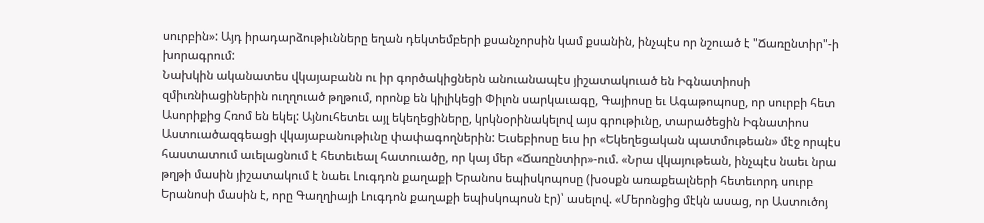սուրբին»: Այդ իրադարձութիւնները եղան դեկտեմբերի քսանչորսին կամ քսանին, ինչպէս որ նշուած է "Ճառընտիր"-ի խորագրում:
Նախկին ականատես վկայաբանն ու իր գործակիցներն անուանապէս յիշատակուած են Իգնատիոսի զմիւռնիացիներին ուղղուած թղթում, որոնք են կիլիկեցի Փիլոն սարկաւագը, Գայիոսը եւ Ագաթոպոսը, որ սուրբի հետ Ասորիքից Հռոմ են եկել: Այնուհետեւ այլ եկեղեցիները, կրկնօրինակելով այս գրութիւնը, տարածեցին Իգնատիոս Աստուածազգեացի վկայաբանութիւնը փափագողներին: Եւսեբիոսը եւս իր «Եկեղեցական պատմութեան» մէջ որպէս հաստատում աւելացնում է հետեւեալ հատուածը, որ կայ մեր «Ճառընտիր»-ում. «Նրա վկայութեան, ինչպէս նաեւ նրա թղթի մասին յիշատակում է նաեւ Լուգդոն քաղաքի Երանոս եպիսկոպոսը (խօսքն առաքեալների հետեւորդ սուրբ Երանոսի մասին է, որը Գաղղիայի Լուգդոն քաղաքի եպիսկոպոսն էր)՝ ասելով. «Մերոնցից մէկն ասաց, որ Աստուծոյ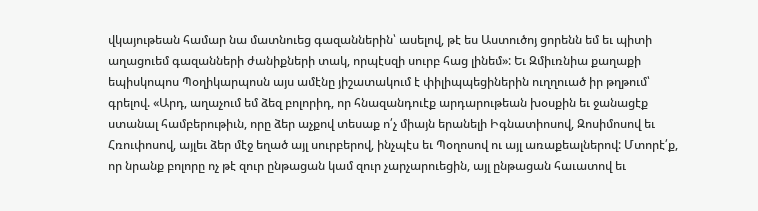վկայութեան համար նա մատնուեց գազաններին՝ ասելով, թէ ես Աստուծոյ ցորենն եմ եւ պիտի աղացուեմ գազանների ժանիքների տակ, որպէսզի սուրբ հաց լինեմ»: Եւ Զմիւռնիա քաղաքի եպիսկոպոս Պօղիկարպոսն այս ամէնը յիշատակում է փիլիպպեցիներին ուղղուած իր թղթում՝ գրելով. «Արդ, աղաչում եմ ձեզ բոլորիդ, որ հնազանդուէք արդարութեան խօսքին եւ ջանացէք ստանալ համբերութիւն, որը ձեր աչքով տեսաք ո՛չ միայն երանելի Իգնատիոսով, Զոսիմոսով եւ Հռուփոսով, այլեւ ձեր մէջ եղած այլ սուրբերով, ինչպէս եւ Պօղոսով ու այլ առաքեալներով: Մտորէ՛ք, որ նրանք բոլորը ոչ թէ զուր ընթացան կամ զուր չարչարուեցին, այլ ընթացան հաւատով եւ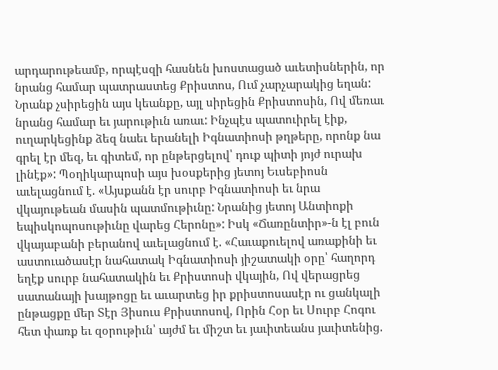արդարութեամբ, որպէսզի հասնեն խոստացած աւետիսներին, որ նրանց համար պատրաստեց Քրիստոս, Ում չարչարակից եղան: Նրանք չսիրեցին այս կեանքը, այլ սիրեցին Քրիստոսին, Ով մեռաւ նրանց համար եւ յարութիւն առաւ: Ինչպէս պատուիրել էիք, ուղարկեցինք ձեզ նաեւ երանելի Իգնատիոսի թղթերը, որոնք նա գրել էր մեզ, եւ գիտեմ, որ ընթերցելով՝ դուք պիտի յոյժ ուրախ լինէք»: Պօղիկարպոսի այս խօսքերից յետոյ Եւսեբիոսն աւելացնում է. «Այսքանն էր սուրբ Իգնատիոսի եւ նրա վկայութեան մասին պատմութիւնը: Նրանից յետոյ Անտիոքի եպիսկոպոսութիւնը վարեց Հերոնը»: Իսկ «Ճառընտիր»-ն էլ բուն վկայաբանի բերանով աւելացնում է. «Հաւաքուելով առաքինի եւ աստուածասէր նահատակ Իգնատիոսի յիշատակի օրը՝ հաղորդ եղէք սուրբ նահատակին եւ Քրիստոսի վկային, Ով վերացրեց սատանայի խայթոցը եւ աւարտեց իր քրիստոսասէր ու ցանկալի ընթացքը մեր Տէր Յիսուս Քրիստոսով, Որին Հօր եւ Սուրբ Հոգու հետ փառք եւ զօրութիւն՝ այժմ եւ միշտ եւ յաւիտեանս յաւիտենից.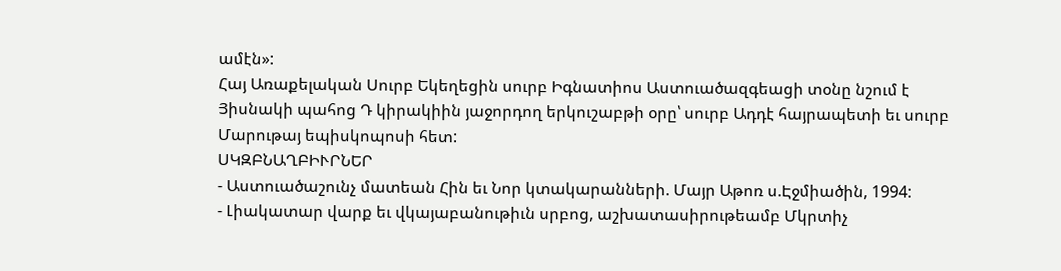ամէն»:
Հայ Առաքելական Սուրբ Եկեղեցին սուրբ Իգնատիոս Աստուածազգեացի տօնը նշում է Յիսնակի պահոց Դ կիրակիին յաջորդող երկուշաբթի օրը՝ սուրբ Ադդէ հայրապետի եւ սուրբ Մարութայ եպիսկոպոսի հետ:
ՍԿԶԲՆԱՂԲԻՒՐՆԵՐ
- Աստուածաշունչ մատեան Հին եւ Նոր կտակարանների. Մայր Աթոռ ս.Էջմիածին, 1994:
- Լիակատար վարք եւ վկայաբանութիւն սրբոց, աշխատասիրութեամբ Մկրտիչ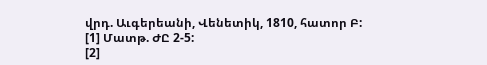վրդ. Աւգերեանի, Վենետիկ, 1810, հատոր Բ:
[1] Մատթ. ԺԸ 2-5:
[2]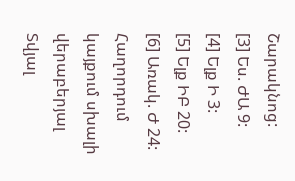Շարակնոց:
[3] Ես. ԺԱ 9:
[4] Ելք Ի 3:
[5] Ելք ԻԲ 20:
[6] Առակ. Ժ 24:
Հաղորդում կայքում սխալի վերաբերյալ
Տվյալ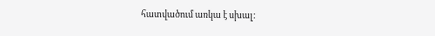հատվածում առկա է սխալ: